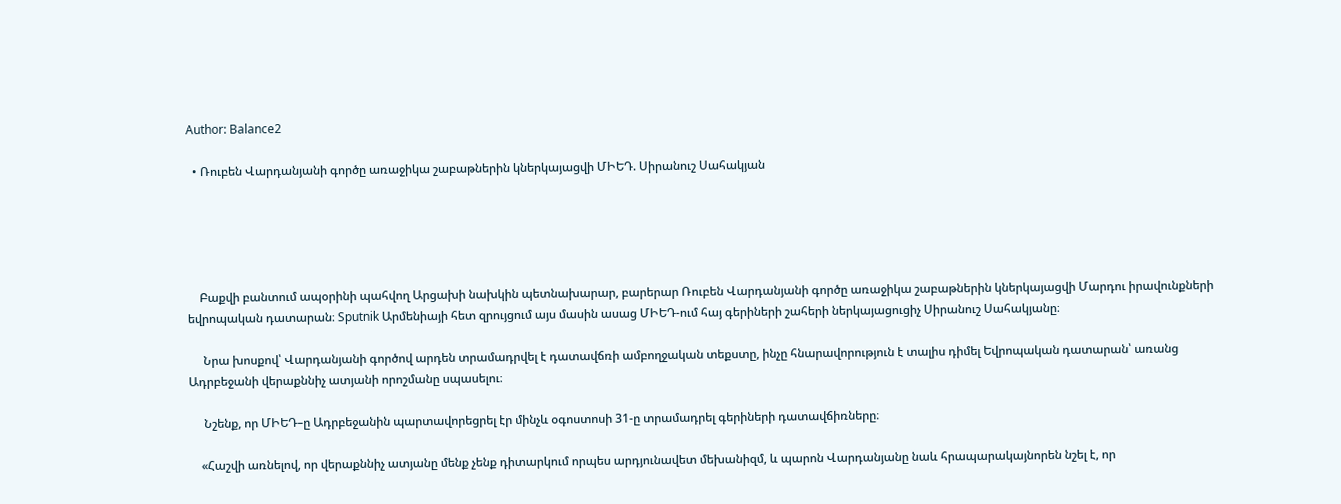Author: Balance2

  • Ռուբեն Վարդանյանի գործը առաջիկա շաբաթներին կներկայացվի ՄԻԵԴ. Սիրանուշ Սահակյան





    Բաքվի բանտում ապօրինի պահվող Արցախի նախկին պետնախարար, բարերար Ռուբեն Վարդանյանի գործը առաջիկա շաբաթներին կներկայացվի Մարդու իրավունքների եվրոպական դատարան։ Sputnik Արմենիայի հետ զրույցում այս մասին ասաց ՄԻԵԴ-ում հայ գերիների շահերի ներկայացուցիչ Սիրանուշ Սահակյանը։

     Նրա խոսքով՝ Վարդանյանի գործով արդեն տրամադրվել է դատավճռի ամբողջական տեքստը, ինչը հնարավորություն է տալիս դիմել Եվրոպական դատարան՝ առանց Ադրբեջանի վերաքննիչ ատյանի որոշմանը սպասելու։

     Նշենք, որ ՄԻԵԴ–ը Ադրբեջանին պարտավորեցրել էր մինչև օգոստոսի 31-ը տրամադրել գերիների դատավճիռները։

    «Հաշվի առնելով, որ վերաքննիչ ատյանը մենք չենք դիտարկում որպես արդյունավետ մեխանիզմ, և պարոն Վարդանյանը նաև հրապարակայնորեն նշել է, որ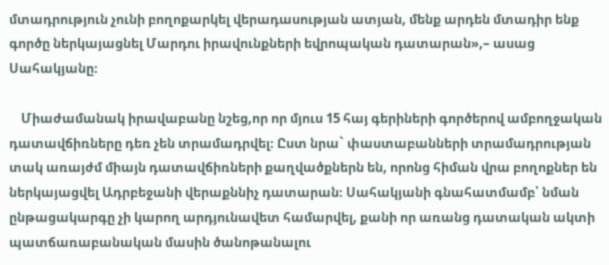մտադրություն չունի բողոքարկել վերադասության ատյան, մենք արդեն մտադիր ենք գործը ներկայացնել Մարդու իրավունքների եվրոպական դատարան»,– ասաց Սահակյանը։

    Միաժամանակ իրավաբանը նշեց,որ որ մյուս 15 հայ գերիների գործերով ամբողջական դատավճիռները դեռ չեն տրամադրվել։ Ըստ նրա` փաստաբանների տրամադրության տակ առայժմ միայն դատավճիռների քաղվածքներն են, որոնց հիման վրա բողոքներ են ներկայացվել Ադրբեջանի վերաքննիչ դատարան։ Սահակյանի գնահատմամբ՝ նման ընթացակարգը չի կարող արդյունավետ համարվել, քանի որ առանց դատական ակտի պատճառաբանական մասին ծանոթանալու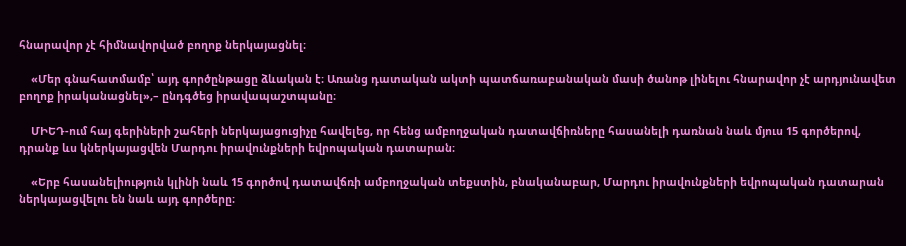հնարավոր չէ հիմնավորված բողոք ներկայացնել։

    «Մեր գնահատմամբ՝ այդ գործընթացը ձևական է։ Առանց դատական ակտի պատճառաբանական մասի ծանոթ լինելու հնարավոր չէ արդյունավետ բողոք իրականացնել»,– ընդգծեց իրավապաշտպանը։

    ՄԻԵԴ-ում հայ գերիների շահերի ներկայացուցիչը հավելեց, որ հենց ամբողջական դատավճիռները հասանելի դառնան նաև մյուս 15 գործերով, դրանք ևս կներկայացվեն Մարդու իրավունքների եվրոպական դատարան։

    «Երբ հասանելիություն կլինի նաև 15 գործով դատավճռի ամբողջական տեքստին, բնականաբար, Մարդու իրավունքների եվրոպական դատարան ներկայացվելու են նաև այդ գործերը։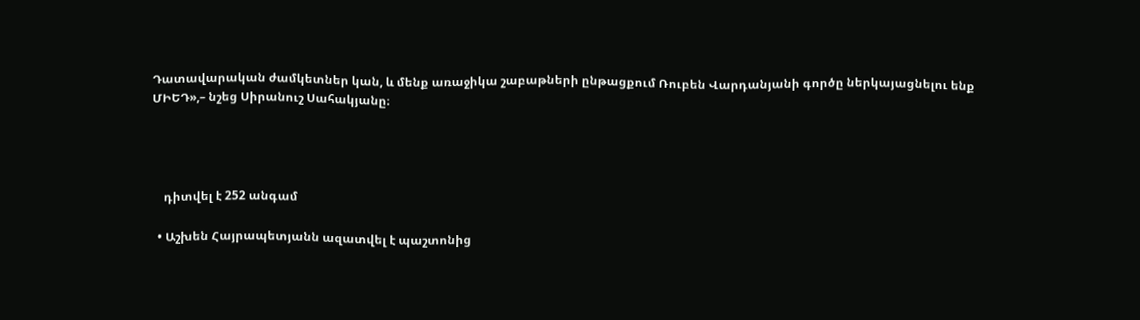Դատավարական ժամկետներ կան, և մենք առաջիկա շաբաթների ընթացքում Ռուբեն Վարդանյանի գործը ներկայացնելու ենք ՄԻԵԴ»,– նշեց Սիրանուշ Սահակյանը։




    դիտվել է 252 անգամ

  • Աշխեն Հայրապետյանն ազատվել է պաշտոնից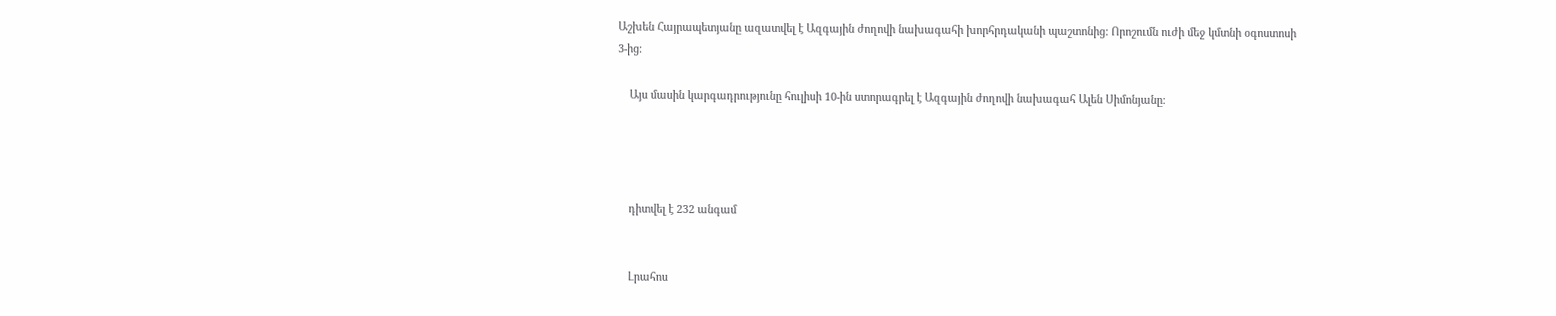Աշխեն Հայրապետյանը ազատվել է Ազգային ժողովի նախագահի խորհրդականի պաշտոնից: Որոշումն ուժի մեջ կմտնի օգոստոսի 3-ից։

    Այս մասին կարգադրությունը հուլիսի 10-ին ստորագրել է Ազգային ժողովի նախագահ Ալեն Սիմոնյանը։




    դիտվել է 232 անգամ


    Լրահոս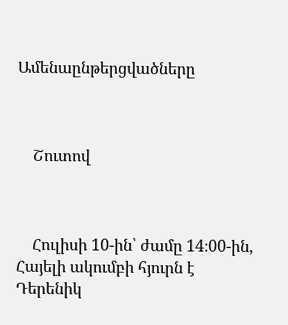Ամենաընթերցվածները



    Շուտով



    Հուլիսի 10-ին՝ ժամը 14։00-ին, Հայելի ակումբի հյուրն է Դերենիկ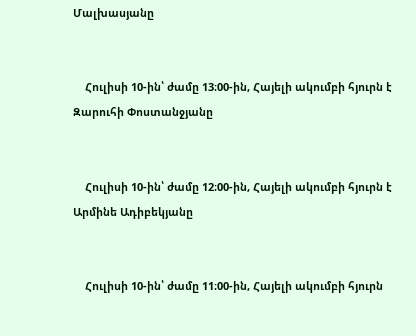Մալխասյանը


    Հուլիսի 10-ին՝ ժամը 13։00-ին, Հայելի ակումբի հյուրն է Զարուհի Փոստանջյանը


    Հուլիսի 10-ին՝ ժամը 12։00-ին, Հայելի ակումբի հյուրն է Արմինե Ադիբեկյանը


    Հուլիսի 10-ին՝ ժամը 11։00-ին, Հայելի ակումբի հյուրն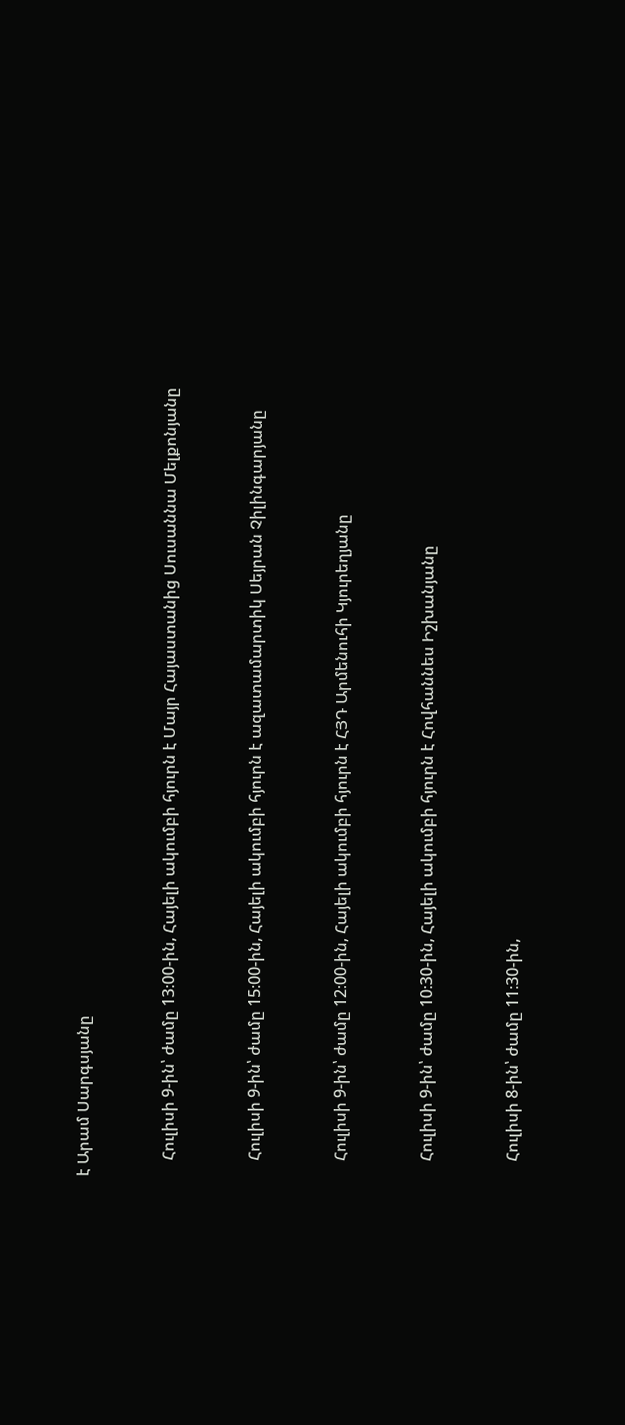է Արամ Սարգսյանը


    Հուլիսի 9-ին՝ ժամը 13։00-ին, Հայելի ակումբի հյուրն է Մայր Հայաստանից Սուսաննա Մելքոնյանը


    Հուլիսի 9-ին՝ ժամը 15։00-ին, Հայելի ակումբի հյուրն է ազատամարտիկ Սեյրան Չիլինգարյանը


    Հուլիսի 9-ին՝ ժամը 12։00-ին, Հայելի ակումբի հյուրն է ՀՅԴ Արմենուհի Կյուրեղյանը


    Հուլիսի 9-ին՝ ժամը 10։30-ին, Հայելի ակումբի հյուրն է Հովհաննես Իշխանյանը


    Հուլիսի 8-ին՝ ժամը 11։30-ին,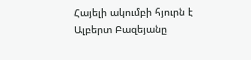Հայելի ակումբի հյուրն է Ալբերտ Բազեյանը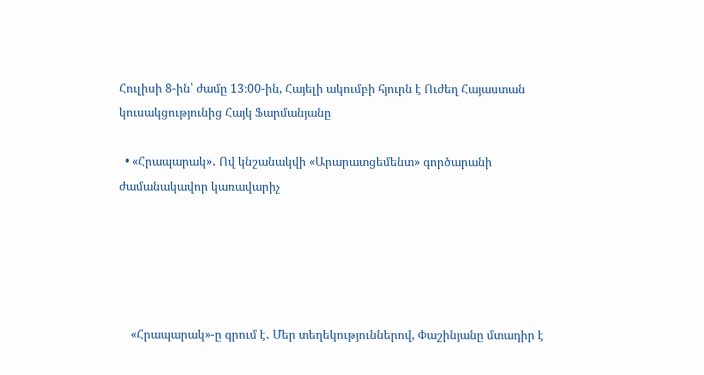Հուլիսի 8-ին՝ ժամը 13։00-ին, Հայելի ակումբի հյուրն է Ուժեղ Հայաստան կուսակցությունից Հայկ Ֆարմանյանը

  • «Հրապարակ»․ Ով կնշանակվի «Արարատցեմենտ» գործարանի ժամանակավոր կառավարիչ





    «Հրապարակ»-ը գրում է․ Մեր տեղեկություններով, Փաշինյանը մտադիր է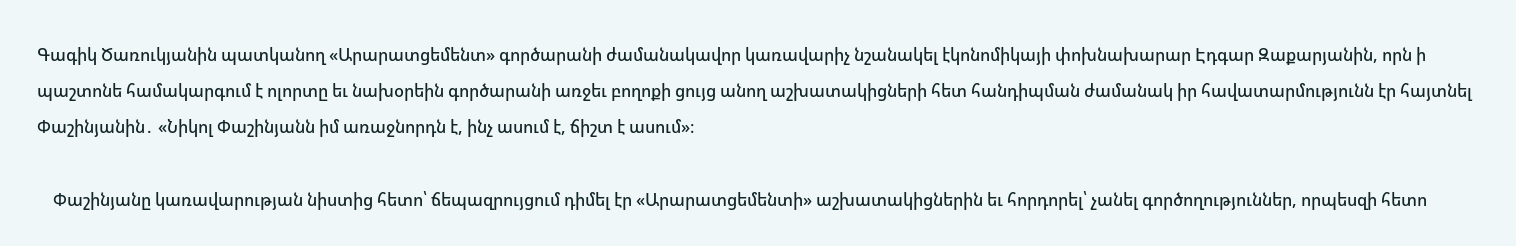Գագիկ Ծառուկյանին պատկանող «Արարատցեմենտ» գործարանի ժամանակավոր կառավարիչ նշանակել էկոնոմիկայի փոխնախարար Էդգար Զաքարյանին, որն ի պաշտոնե համակարգում է ոլորտը եւ նախօրեին գործարանի առջեւ բողոքի ցույց անող աշխատակիցների հետ հանդիպման ժամանակ իր հավատարմությունն էր հայտնել Փաշինյանին․ «Նիկոլ Փաշինյանն իմ առաջնորդն է, ինչ ասում է, ճիշտ է ասում»։

    Փաշինյանը կառավարության նիստից հետո՝ ճեպազրույցում դիմել էր «Արարատցեմենտի» աշխատակիցներին եւ հորդորել՝ չանել գործողություններ, որպեսզի հետո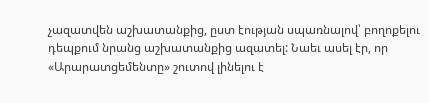չազատվեն աշխատանքից, ըստ էության սպառնալով՝ բողոքելու դեպքում նրանց աշխատանքից ազատել: Նաեւ ասել էր, որ «Արարատցեմենտը» շուտով լինելու է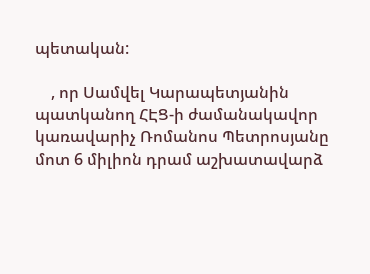պետական:

    , որ Սամվել Կարապետյանին պատկանող ՀԷՑ-ի ժամանակավոր կառավարիչ Ռոմանոս Պետրոսյանը մոտ 6 միլիոն դրամ աշխատավարձ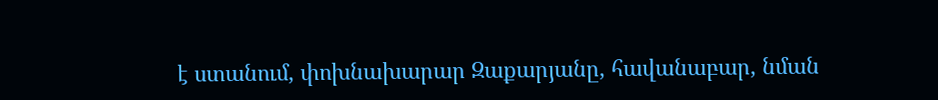է ստանում, փոխնախարար Զաքարյանը, հավանաբար, նման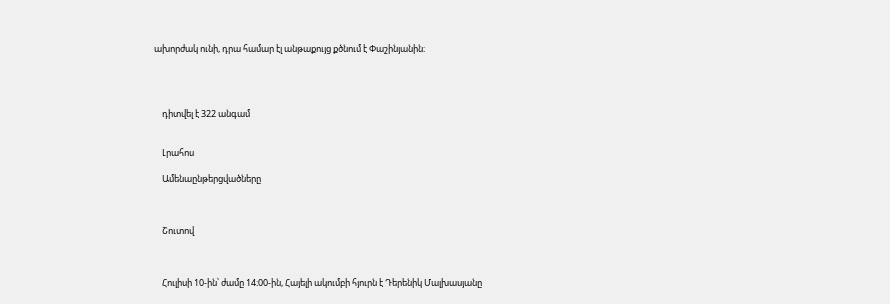ախորժակ ունի, դրա համար էլ անթաքույց քծնում է Փաշինյանին։




    դիտվել է 322 անգամ


    Լրահոս

    Ամենաընթերցվածները



    Շուտով



    Հուլիսի 10-ին՝ ժամը 14։00-ին, Հայելի ակումբի հյուրն է Դերենիկ Մալխասյանը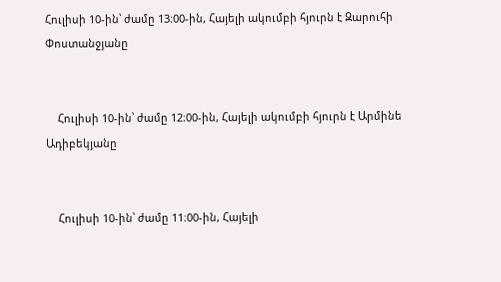Հուլիսի 10-ին՝ ժամը 13։00-ին, Հայելի ակումբի հյուրն է Զարուհի Փոստանջյանը


    Հուլիսի 10-ին՝ ժամը 12։00-ին, Հայելի ակումբի հյուրն է Արմինե Ադիբեկյանը


    Հուլիսի 10-ին՝ ժամը 11։00-ին, Հայելի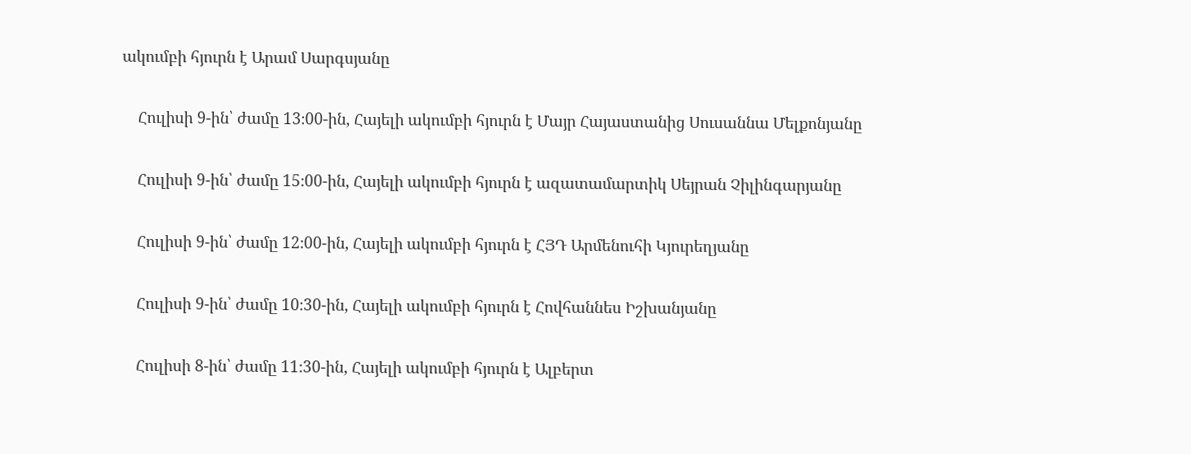ակումբի հյուրն է Արամ Սարգսյանը


    Հուլիսի 9-ին՝ ժամը 13։00-ին, Հայելի ակումբի հյուրն է Մայր Հայաստանից Սուսաննա Մելքոնյանը


    Հուլիսի 9-ին՝ ժամը 15։00-ին, Հայելի ակումբի հյուրն է ազատամարտիկ Սեյրան Չիլինգարյանը


    Հուլիսի 9-ին՝ ժամը 12։00-ին, Հայելի ակումբի հյուրն է ՀՅԴ Արմենուհի Կյուրեղյանը


    Հուլիսի 9-ին՝ ժամը 10։30-ին, Հայելի ակումբի հյուրն է Հովհաննես Իշխանյանը


    Հուլիսի 8-ին՝ ժամը 11։30-ին, Հայելի ակումբի հյուրն է Ալբերտ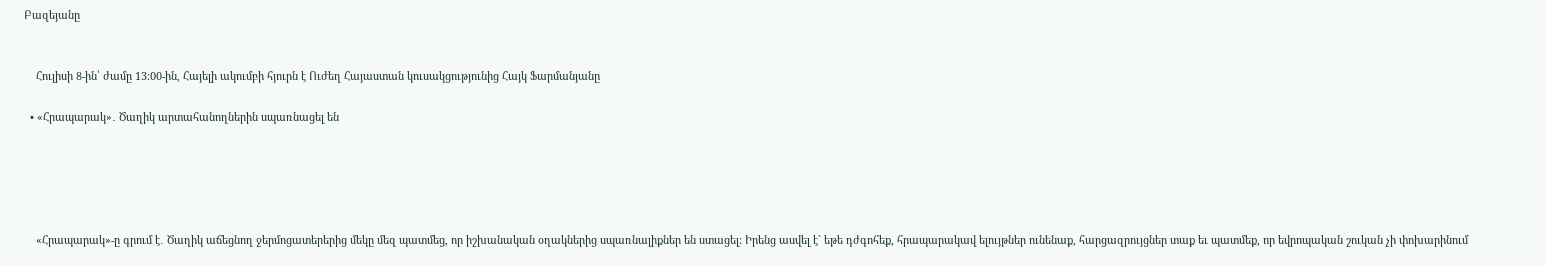Բազեյանը


    Հուլիսի 8-ին՝ ժամը 13։00-ին, Հայելի ակումբի հյուրն է Ուժեղ Հայաստան կուսակցությունից Հայկ Ֆարմանյանը

  • «Հրապարակ»․ Ծաղիկ արտահանողներին սպառնացել են





    «Հրապարակ»-ը գրում է․ Ծաղիկ աճեցնող ջերմոցատերերից մեկը մեզ պատմեց, որ իշխանական օղակներից սպառնալիքներ են ստացել: Իրենց ասվել է` եթե դժգոհեք, հրապարակավ ելույթներ ունենաք, հարցազրույցներ տաք եւ պատմեք, որ եվրոպական շուկան չի փոխարինում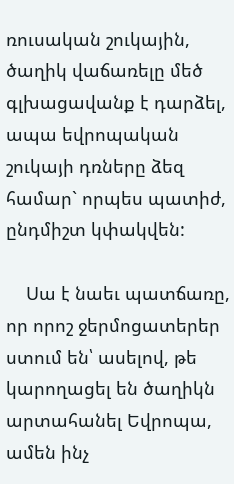ռուսական շուկային, ծաղիկ վաճառելը մեծ գլխացավանք է դարձել, ապա եվրոպական շուկայի դռները ձեզ համար` որպես պատիժ, ընդմիշտ կփակվեն:

    Սա է նաեւ պատճառը, որ որոշ ջերմոցատերեր ստում են՝ ասելով, թե կարողացել են ծաղիկն արտահանել Եվրոպա, ամեն ինչ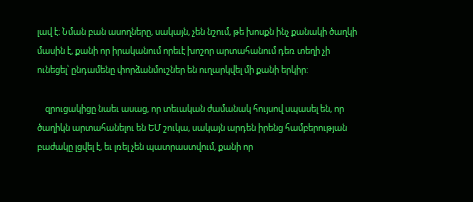լավ է։ Նման բան ասողները, սակայն, չեն նշում, թե խոսքն ինչ քանակի ծաղկի մասին է, քանի որ իրականում որեւէ խոշոր արտահանում դեռ տեղի չի ունեցել՝ ընդամենը փորձանմուշներ են ուղարկվել մի քանի երկիր:

    զրուցակիցը նաեւ ասաց, որ տեւական ժամանակ հույսով սպասել են, որ ծաղիկն արտահանելու են ԵՄ շուկա, սակայն արդեն իրենց համբերության բաժակը լցվել է, եւ լռել չեն պատրաստվում, քանի որ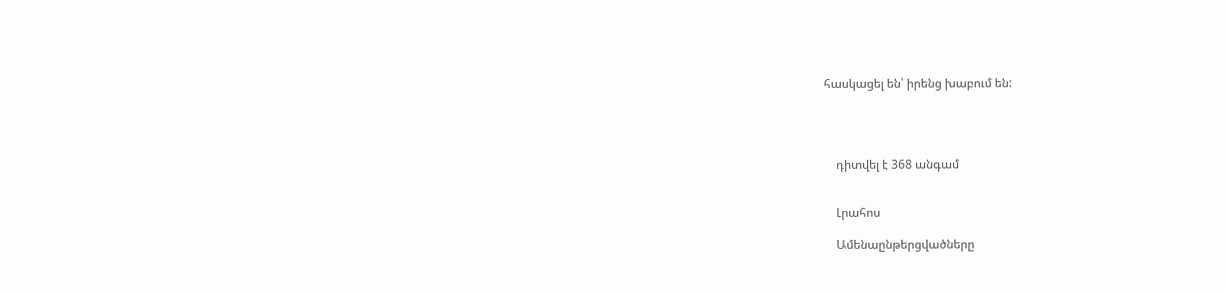հասկացել են՝ իրենց խաբում են:




    դիտվել է 368 անգամ


    Լրահոս

    Ամենաընթերցվածները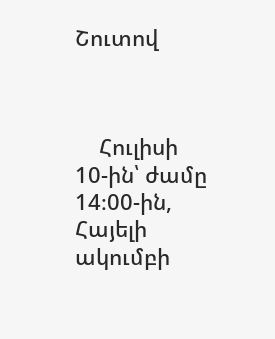Շուտով



    Հուլիսի 10-ին՝ ժամը 14։00-ին, Հայելի ակումբի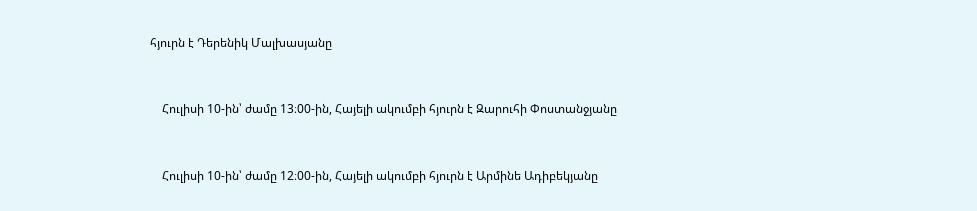հյուրն է Դերենիկ Մալխասյանը


    Հուլիսի 10-ին՝ ժամը 13։00-ին, Հայելի ակումբի հյուրն է Զարուհի Փոստանջյանը


    Հուլիսի 10-ին՝ ժամը 12։00-ին, Հայելի ակումբի հյուրն է Արմինե Ադիբեկյանը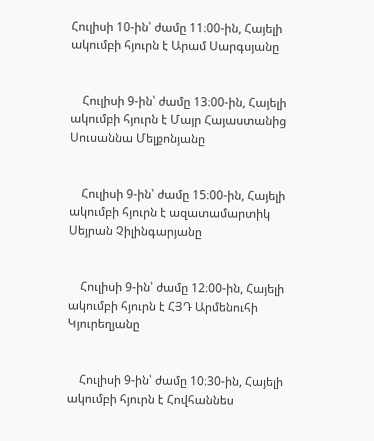Հուլիսի 10-ին՝ ժամը 11։00-ին, Հայելի ակումբի հյուրն է Արամ Սարգսյանը


    Հուլիսի 9-ին՝ ժամը 13։00-ին, Հայելի ակումբի հյուրն է Մայր Հայաստանից Սուսաննա Մելքոնյանը


    Հուլիսի 9-ին՝ ժամը 15։00-ին, Հայելի ակումբի հյուրն է ազատամարտիկ Սեյրան Չիլինգարյանը


    Հուլիսի 9-ին՝ ժամը 12։00-ին, Հայելի ակումբի հյուրն է ՀՅԴ Արմենուհի Կյուրեղյանը


    Հուլիսի 9-ին՝ ժամը 10։30-ին, Հայելի ակումբի հյուրն է Հովհաննես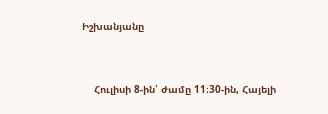Իշխանյանը


    Հուլիսի 8-ին՝ ժամը 11։30-ին, Հայելի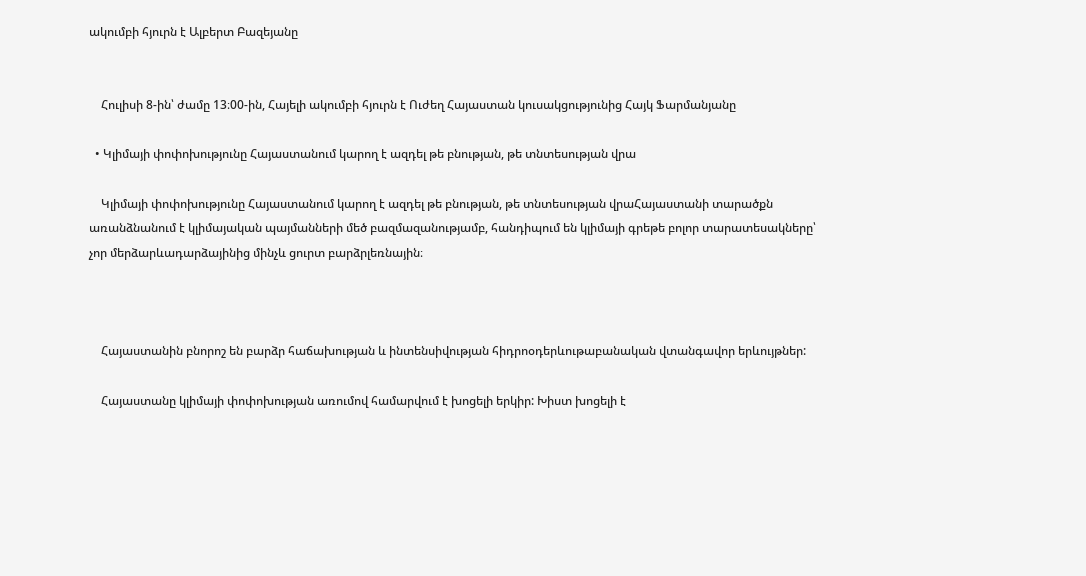ակումբի հյուրն է Ալբերտ Բազեյանը


    Հուլիսի 8-ին՝ ժամը 13։00-ին, Հայելի ակումբի հյուրն է Ուժեղ Հայաստան կուսակցությունից Հայկ Ֆարմանյանը

  • Կլիմայի փոփոխությունը Հայաստանում կարող է ազդել թե բնության, թե տնտեսության վրա

    Կլիմայի փոփոխությունը Հայաստանում կարող է ազդել թե բնության, թե տնտեսության վրաՀայաստանի տարածքն առանձնանում է կլիմայական պայմանների մեծ բազմազանությամբ, հանդիպում են կլիմայի գրեթե բոլոր տարատեսակները՝ չոր մերձարևադարձայինից մինչև ցուրտ բարձրլեռնային։



    Հայաստանին բնորոշ են բարձր հաճախության և ինտենսիվության հիդրոօդերևութաբանական վտանգավոր երևույթներ:

    Հայաստանը կլիմայի փոփոխության առումով համարվում է խոցելի երկիր: Խիստ խոցելի է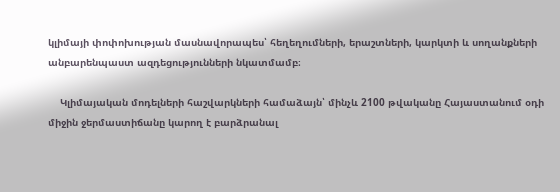կլիմայի փոփոխության մասնավորապես՝ հեղեղումների, երաշտների, կարկտի և սողանքների անբարենպաստ ազդեցությունների նկատմամբ։

    Կլիմայական մոդելների հաշվարկների համաձայն՝ մինչև 2100 թվականը Հայաստանում օդի միջին ջերմաստիճանը կարող է բարձրանալ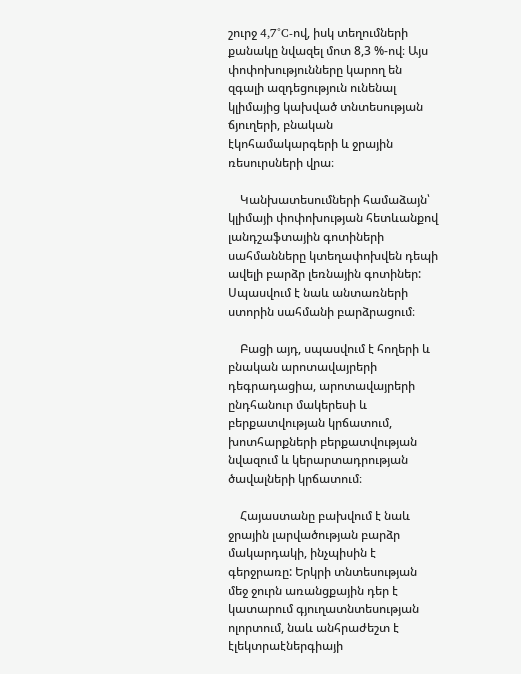շուրջ 4,7°C-ով, իսկ տեղումների քանակը նվազել մոտ 8,3 %-ով։ Այս փոփոխությունները կարող են զգալի ազդեցություն ունենալ կլիմայից կախված տնտեսության ճյուղերի, բնական էկոհամակարգերի և ջրային ռեսուրսների վրա։

    Կանխատեսումների համաձայն՝ կլիմայի փոփոխության հետևանքով լանդշաֆտային գոտիների սահմանները կտեղափոխվեն դեպի ավելի բարձր լեռնային գոտիներ: Սպասվում է նաև անտառների ստորին սահմանի բարձրացում։

    Բացի այդ, սպասվում է հողերի և բնական արոտավայրերի դեգրադացիա, արոտավայրերի ընդհանուր մակերեսի և բերքատվության կրճատում, խոտհարքների բերքատվության նվազում և կերարտադրության ծավալների կրճատում։

    Հայաստանը բախվում է նաև ջրային լարվածության բարձր մակարդակի, ինչպիսին է գերջրառը: Երկրի տնտեսության մեջ ջուրն առանցքային դեր է կատարում գյուղատնտեսության ոլորտում, նաև անհրաժեշտ է էլեկտրաէներգիայի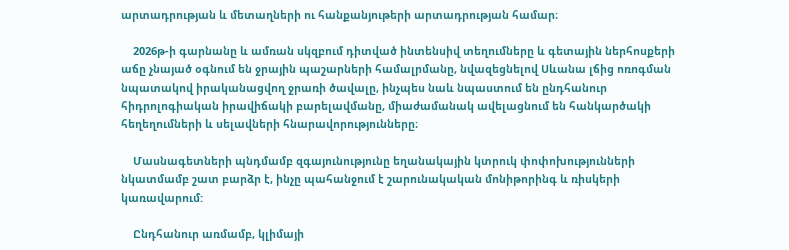արտադրության և մետաղների ու հանքանյութերի արտադրության համար։

    2026թ-ի գարնանը և ամռան սկզբում դիտված ինտենսիվ տեղումները և գետային ներհոսքերի աճը չնայած օգնում են ջրային պաշարների համալրմանը, նվազեցնելով Սևանա լճից ոռոգման նպատակով իրականացվող ջրառի ծավալը, ինչպես նաև նպաստում են ընդհանուր հիդրոլոգիական իրավիճակի բարելավմանը, միաժամանակ ավելացնում են հանկարծակի հեղեղումների և սելավների հնարավորությունները։

    Մասնագետների պնդմամբ զգայունությունը եղանակային կտրուկ փոփոխությունների նկատմամբ շատ բարձր է, ինչը պահանջում է շարունակական մոնիթորինգ և ռիսկերի կառավարում:

    Ընդհանուր առմամբ, կլիմայի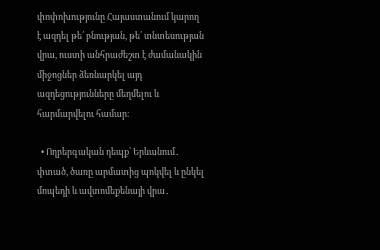փոփոխությունը Հայաստանում կարող է ազդել թե՛ բնության, թե՛ տնտեսության վրա, ուստի անհրաժեշտ է ժամանակին միջոցներ ձեռնարկել այդ ազդեցությունները մեղմելու և հարմարվելու համար։

  • Ողբերգական դեպք՝ Երևանում․ փտած, ծառը արմատից պոկվել և ընկել մոպեդի և ավտոմեքենայի վրա․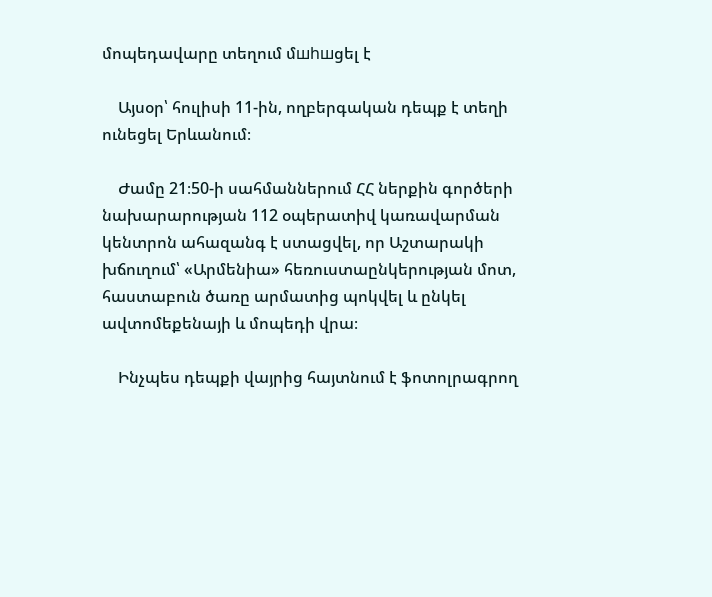մոպեդավարը տեղում մшhшցել է

    Այսօր՝ հուլիսի 11-ին, ողբերգական դեպք է տեղի ունեցել Երևանում։

    Ժամը 21։50-ի սահմաններում ՀՀ ներքին գործերի նախարարության 112 օպերատիվ կառավարման կենտրոն ահազանգ է ստացվել, որ Աշտարակի խճուղում՝ «Արմենիա» հեռուստաընկերության մոտ, հաստաբուն ծառը արմատից պոկվել և ընկել ավտոմեքենայի և մոպեդի վրա։

    Ինչպես դեպքի վայրից հայտնում է ֆոտոլրագրող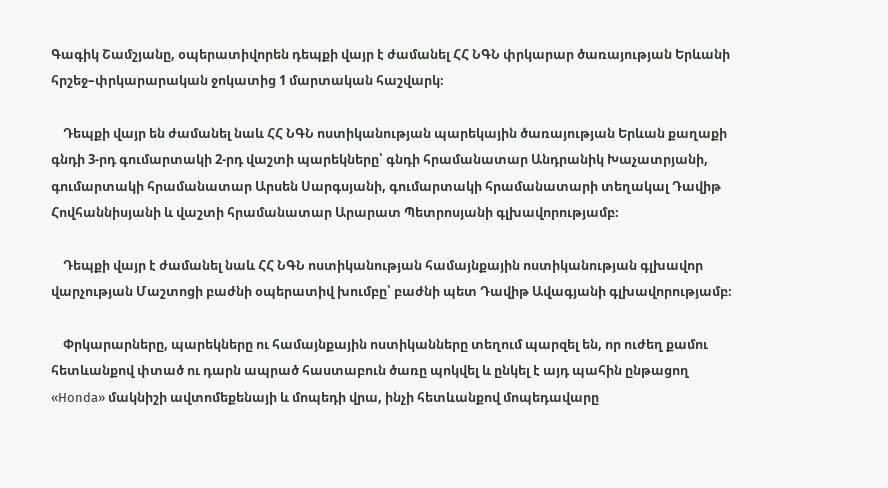Գագիկ Շամշյանը, օպերատիվորեն դեպքի վայր է ժամանել ՀՀ ՆԳՆ փրկարար ծառայության Երևանի հրշեջ–փրկարարական ջոկատից 1 մարտական հաշվարկ։

    Դեպքի վայր են ժամանել նաև ՀՀ ՆԳՆ ոստիկանության պարեկային ծառայության Երևան քաղաքի գնդի 3-րդ գումարտակի 2-րդ վաշտի պարեկները՝ գնդի հրամանատար Անդրանիկ Խաչատրյանի, գումարտակի հրամանատար Արսեն Սարգսյանի, գումարտակի հրամանատարի տեղակալ Դավիթ Հովհաննիսյանի և վաշտի հրամանատար Արարատ Պետրոսյանի գլխավորությամբ։

    Դեպքի վայր է ժամանել նաև ՀՀ ՆԳՆ ոստիկանության համայնքային ոստիկանության գլխավոր վարչության Մաշտոցի բաժնի օպերատիվ խումբը՝ բաժնի պետ Դավիթ Ավագյանի գլխավորությամբ։

    Փրկարարները, պարեկները ու համայնքային ոստիկանները տեղում պարզել են, որ ուժեղ քամու հետևանքով փտած ու դարն ապրած հաստաբուն ծառը պոկվել և ընկել է այդ պահին ընթացող «Honda» մակնիշի ավտոմեքենայի և մոպեդի վրա, ինչի հետևանքով մոպեդավարը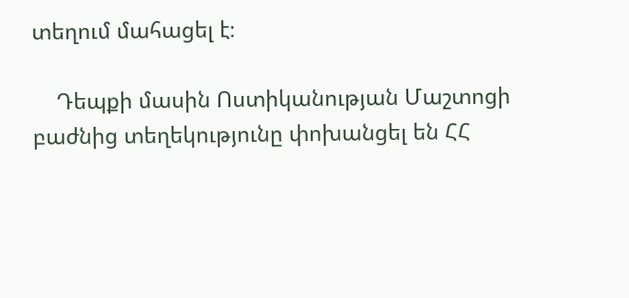տեղում մահացել է։

    Դեպքի մասին Ոստիկանության Մաշտոցի բաժնից տեղեկությունը փոխանցել են ՀՀ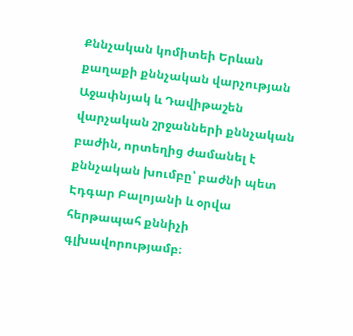Քննչական կոմիտեի Երևան քաղաքի քննչական վարչության Աջափնյակ և Դավիթաշեն վարչական շրջանների քննչական բաժին, որտեղից ժամանել է քննչական խումբը՝ բաժնի պետ Էդգար Բալոյանի և օրվա հերթապահ քննիչի գլխավորությամբ։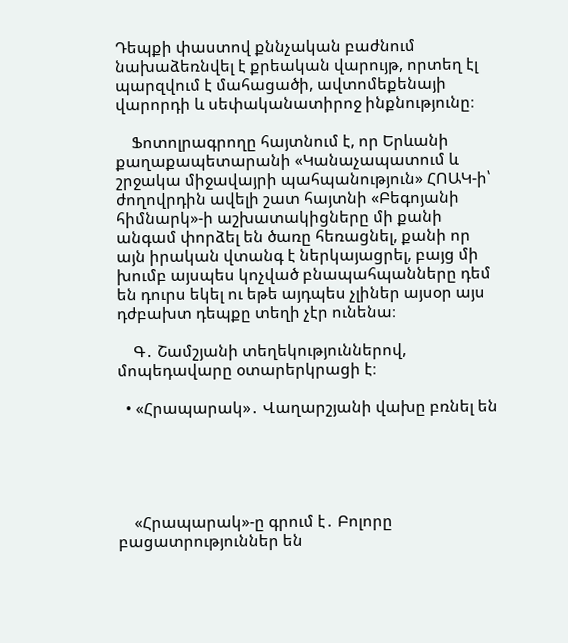Դեպքի փաստով քննչական բաժնում նախաձեռնվել է քրեական վարույթ, որտեղ էլ պարզվում է մահացածի, ավտոմեքենայի վարորդի և սեփականատիրոջ ինքնությունը։

    Ֆոտոլրագրողը հայտնում է, որ Երևանի քաղաքապետարանի «Կանաչապատում և շրջակա միջավայրի պահպանություն» ՀՈԱԿ-ի՝ ժողովրդին ավելի շատ հայտնի «Բեգոյանի հիմնարկ»-ի աշխատակիցները մի քանի անգամ փորձել են ծառը հեռացնել, քանի որ այն իրական վտանգ է ներկայացրել, բայց մի խումբ այսպես կոչված բնապահպանները դեմ են դուրս եկել ու եթե այդպես չլիներ այսօր այս դժբախտ դեպքը տեղի չէր ունենա։

    Գ․ Շամշյանի տեղեկություններով, մոպեդավարը օտարերկրացի է։

  • «Հրապարակ»․ Վաղարշյանի վախը բռնել են





    «Հրապարակ»-ը գրում է․ Բոլորը բացատրություններ են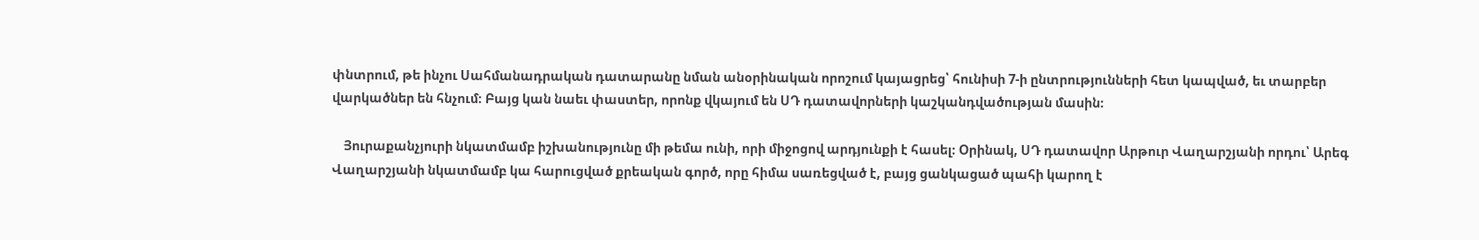փնտրում, թե ինչու Սահմանադրական դատարանը նման անօրինական որոշում կայացրեց՝ հունիսի 7-ի ընտրությունների հետ կապված, եւ տարբեր վարկածներ են հնչում։ Բայց կան նաեւ փաստեր, որոնք վկայում են ՍԴ դատավորների կաշկանդվածության մասին։

    Յուրաքանչյուրի նկատմամբ իշխանությունը մի թեմա ունի, որի միջոցով արդյունքի է հասել։ Օրինակ, ՍԴ դատավոր Արթուր Վաղարշյանի որդու՝ Արեգ Վաղարշյանի նկատմամբ կա հարուցված քրեական գործ, որը հիմա սառեցված է, բայց ցանկացած պահի կարող է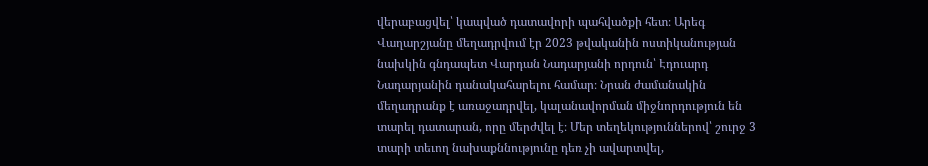վերաբացվել՝ կապված դատավորի պահվածքի հետ։ Արեգ Վաղարշյանը մեղադրվում էր 2023 թվականին ոստիկանության նախկին գնդապետ Վարդան Նադարյանի որդուն՝ Էդուարդ Նադարյանին դանակահարելու համար։ Նրան ժամանակին մեղադրանք է առաջադրվել, կալանավորման միջնորդություն են տարել դատարան, որը մերժվել է։ Մեր տեղեկություններով՝ շուրջ 3 տարի տեւող նախաքննությունը դեռ չի ավարտվել,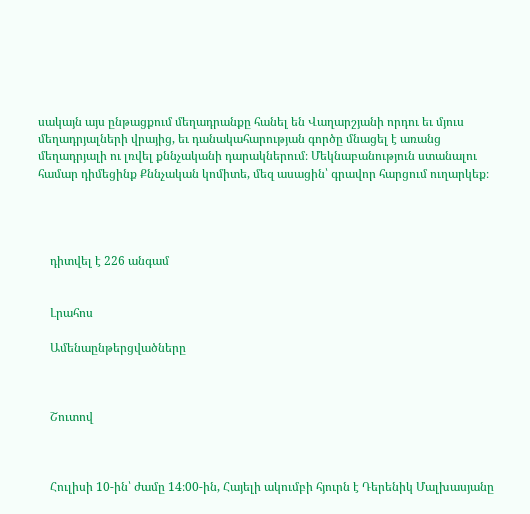սակայն այս ընթացքում մեղադրանքը հանել են Վաղարշյանի որդու եւ մյուս մեղադրյալների վրայից, եւ դանակահարության գործը մնացել է առանց մեղադրյալի ու լռվել քննչականի դարակներում։ Մեկնաբանություն ստանալու համար դիմեցինք Քննչական կոմիտե, մեզ ասացին՝ գրավոր հարցում ուղարկեք։




    դիտվել է 226 անգամ


    Լրահոս

    Ամենաընթերցվածները



    Շուտով



    Հուլիսի 10-ին՝ ժամը 14։00-ին, Հայելի ակումբի հյուրն է Դերենիկ Մալխասյանը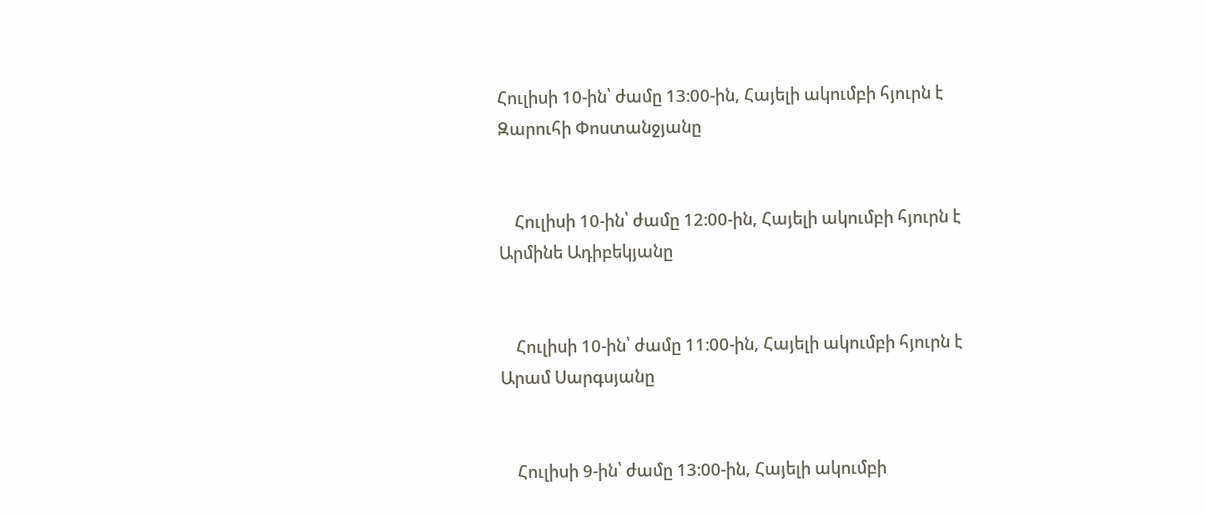Հուլիսի 10-ին՝ ժամը 13։00-ին, Հայելի ակումբի հյուրն է Զարուհի Փոստանջյանը


    Հուլիսի 10-ին՝ ժամը 12։00-ին, Հայելի ակումբի հյուրն է Արմինե Ադիբեկյանը


    Հուլիսի 10-ին՝ ժամը 11։00-ին, Հայելի ակումբի հյուրն է Արամ Սարգսյանը


    Հուլիսի 9-ին՝ ժամը 13։00-ին, Հայելի ակումբի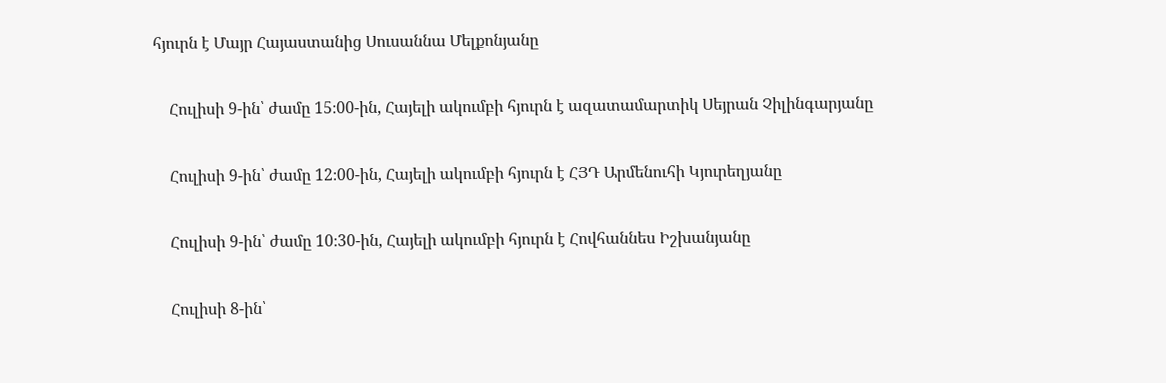հյուրն է Մայր Հայաստանից Սուսաննա Մելքոնյանը


    Հուլիսի 9-ին՝ ժամը 15։00-ին, Հայելի ակումբի հյուրն է ազատամարտիկ Սեյրան Չիլինգարյանը


    Հուլիսի 9-ին՝ ժամը 12։00-ին, Հայելի ակումբի հյուրն է ՀՅԴ Արմենուհի Կյուրեղյանը


    Հուլիսի 9-ին՝ ժամը 10։30-ին, Հայելի ակումբի հյուրն է Հովհաննես Իշխանյանը


    Հուլիսի 8-ին՝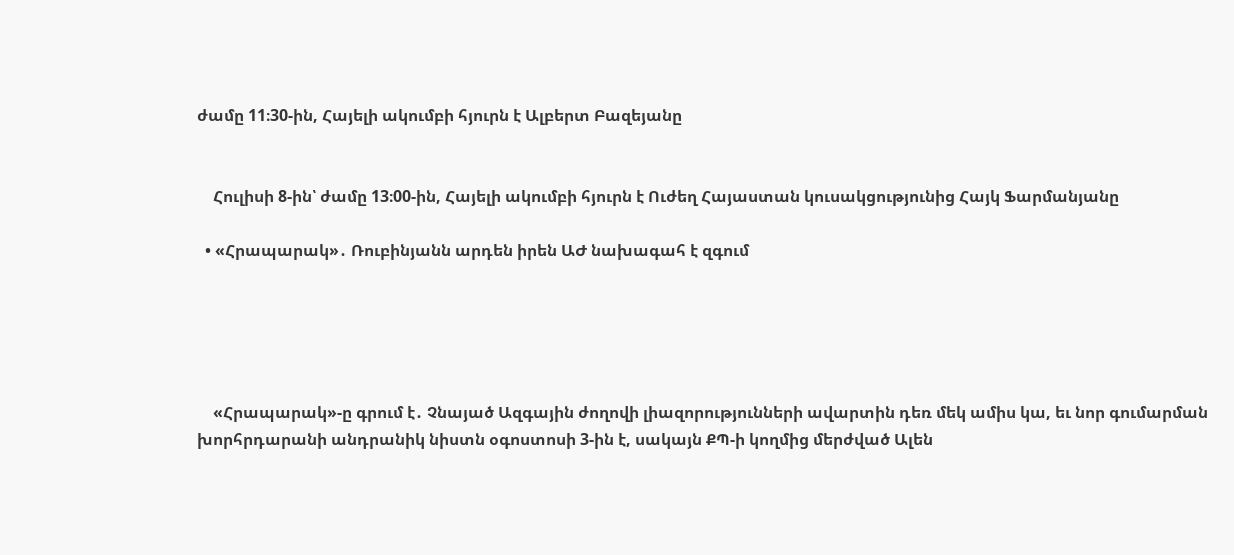ժամը 11։30-ին, Հայելի ակումբի հյուրն է Ալբերտ Բազեյանը


    Հուլիսի 8-ին՝ ժամը 13։00-ին, Հայելի ակումբի հյուրն է Ուժեղ Հայաստան կուսակցությունից Հայկ Ֆարմանյանը

  • «Հրապարակ»․ Ռուբինյանն արդեն իրեն ԱԺ նախագահ է զգում





    «Հրապարակ»-ը գրում է․ Չնայած Ազգային ժողովի լիազորությունների ավարտին դեռ մեկ ամիս կա, եւ նոր գումարման խորհրդարանի անդրանիկ նիստն օգոստոսի 3-ին է, սակայն ՔՊ-ի կողմից մերժված Ալեն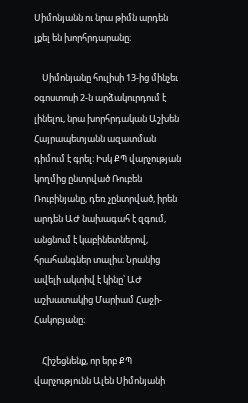Սիմոնյանն ու նրա թիմն արդեն լքել են խորհրդարանը։

    Սիմոնյանը հուլիսի 13-ից մինչեւ օգոստոսի 2-ն արձակուրդում է լինելու, նրա խորհրդական Աշխեն Հայրապետյանն ազատման դիմում է գրել։ Իսկ ՔՊ վարչության կողմից ընտրված Ռուբեն Ռուբինյանը, դեռ չընտրված, իրեն արդեն ԱԺ նախագահ է զգում, անցնում է կաբինետներով, հրահանգներ տալիս։ Նրանից ավելի ակտիվ է կինը՝ ԱԺ աշխատակից Մարիամ Հաջի-Հակոբյանը։

    Հիշեցնենք, որ երբ ՔՊ վարչությունն Ալեն Սիմոնյանի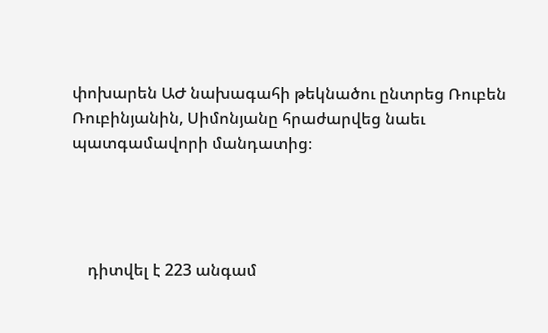փոխարեն ԱԺ նախագահի թեկնածու ընտրեց Ռուբեն Ռուբինյանին, Սիմոնյանը հրաժարվեց նաեւ պատգամավորի մանդատից։




    դիտվել է 223 անգամ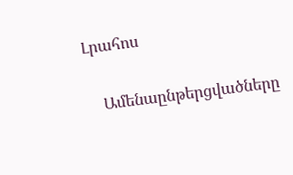Լրահոս

    Ամենաընթերցվածները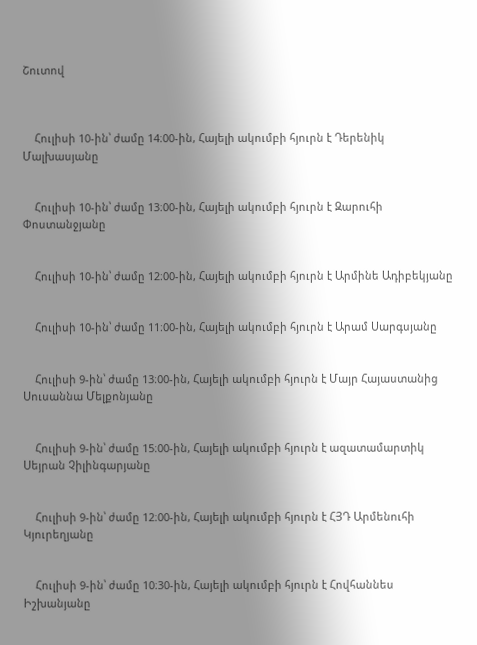Շուտով



    Հուլիսի 10-ին՝ ժամը 14։00-ին, Հայելի ակումբի հյուրն է Դերենիկ Մալխասյանը


    Հուլիսի 10-ին՝ ժամը 13։00-ին, Հայելի ակումբի հյուրն է Զարուհի Փոստանջյանը


    Հուլիսի 10-ին՝ ժամը 12։00-ին, Հայելի ակումբի հյուրն է Արմինե Ադիբեկյանը


    Հուլիսի 10-ին՝ ժամը 11։00-ին, Հայելի ակումբի հյուրն է Արամ Սարգսյանը


    Հուլիսի 9-ին՝ ժամը 13։00-ին, Հայելի ակումբի հյուրն է Մայր Հայաստանից Սուսաննա Մելքոնյանը


    Հուլիսի 9-ին՝ ժամը 15։00-ին, Հայելի ակումբի հյուրն է ազատամարտիկ Սեյրան Չիլինգարյանը


    Հուլիսի 9-ին՝ ժամը 12։00-ին, Հայելի ակումբի հյուրն է ՀՅԴ Արմենուհի Կյուրեղյանը


    Հուլիսի 9-ին՝ ժամը 10։30-ին, Հայելի ակումբի հյուրն է Հովհաննես Իշխանյանը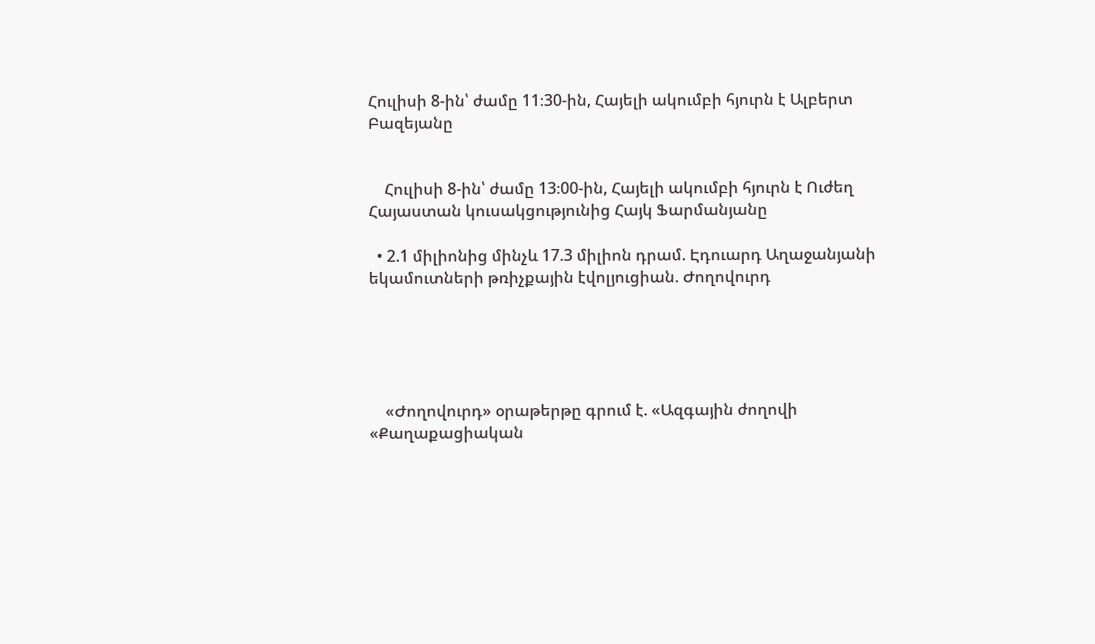Հուլիսի 8-ին՝ ժամը 11։30-ին, Հայելի ակումբի հյուրն է Ալբերտ Բազեյանը


    Հուլիսի 8-ին՝ ժամը 13։00-ին, Հայելի ակումբի հյուրն է Ուժեղ Հայաստան կուսակցությունից Հայկ Ֆարմանյանը

  • 2.1 միլիոնից մինչև 17.3 միլիոն դրամ. Էդուարդ Աղաջանյանի եկամուտների թռիչքային էվոլյուցիան. Ժողովուրդ





    «Ժողովուրդ» օրաթերթը գրում է. «Ազգային ժողովի «Քաղաքացիական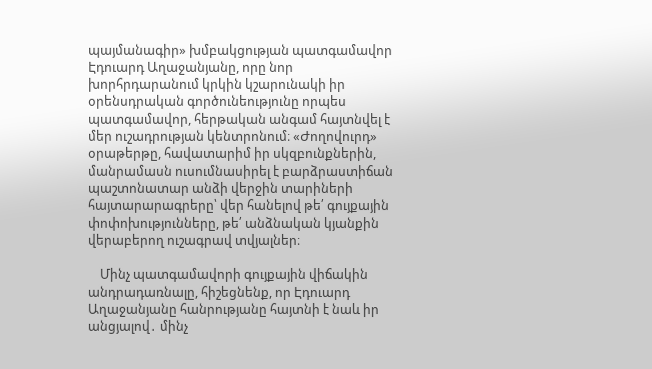պայմանագիր» խմբակցության պատգամավոր Էդուարդ Աղաջանյանը, որը նոր խորհրդարանում կրկին կշարունակի իր օրենսդրական գործունեությունը որպես պատգամավոր, հերթական անգամ հայտնվել է մեր ուշադրության կենտրոնում։ «Ժողովուրդ» օրաթերթը, հավատարիմ իր սկզբունքներին, մանրամասն ուսումնասիրել է բարձրաստիճան պաշտոնատար անձի վերջին տարիների հայտարարագրերը՝ վեր հանելով թե՛ գույքային փոփոխությունները, թե՛ անձնական կյանքին վերաբերող ուշագրավ տվյալներ։

    Մինչ պատգամավորի գույքային վիճակին անդրադառնալը, հիշեցնենք, որ Էդուարդ Աղաջանյանը հանրությանը հայտնի է նաև իր անցյալով․ մինչ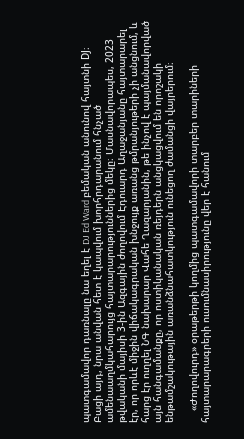պատգամավոր դառնալը նա եղել է DJ Ed Ward բեմական անունով հայտնի DJ։ Բացի այդ, նրա անվան հետ է կապվում խորհրդարանում հնչած ամենաաղմկահարույց հայտարարություններից մեկը։ Մասնավորապես, 2023 թվականի մայիսի 3-ին Ազգային ժողովում Էդուարդ Աղաջանյանը հայտարարել էր, որ որևէ միջին վիճակագրական խնջույք առանց թմրանյութերի չի անցնում, և հարց էր ուղղել ՆԳ նախարար Վահե Ղազարյանին, թե ինչով է պայմանավորված այն հանգամանքը, որ ոստիկանական ռեյդերն անցկացվում են որոշակի ենթամշակութային առանձնահատկություն ունեցող ժամանցի վայրերում։

    «Ժողովուրդ» օրաթերթի կողմից պատգամավորի տարբեր տարիների հայտարարագրերի ուսումնասիրությունը վեր է հանում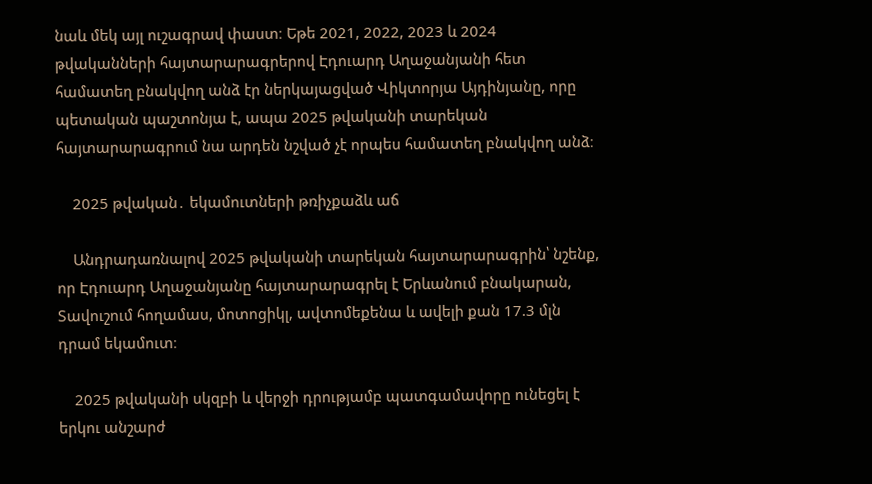նաև մեկ այլ ուշագրավ փաստ։ Եթե 2021, 2022, 2023 և 2024 թվականների հայտարարագրերով Էդուարդ Աղաջանյանի հետ համատեղ բնակվող անձ էր ներկայացված Վիկտորյա Այդինյանը, որը պետական պաշտոնյա է, ապա 2025 թվականի տարեկան հայտարարագրում նա արդեն նշված չէ որպես համատեղ բնակվող անձ։

    2025 թվական․ եկամուտների թռիչքաձև աճ

    Անդրադառնալով 2025 թվականի տարեկան հայտարարագրին՝ նշենք, որ Էդուարդ Աղաջանյանը հայտարարագրել է Երևանում բնակարան, Տավուշում հողամաս, մոտոցիկլ, ավտոմեքենա և ավելի քան 17.3 մլն դրամ եկամուտ։

    2025 թվականի սկզբի և վերջի դրությամբ պատգամավորը ունեցել է երկու անշարժ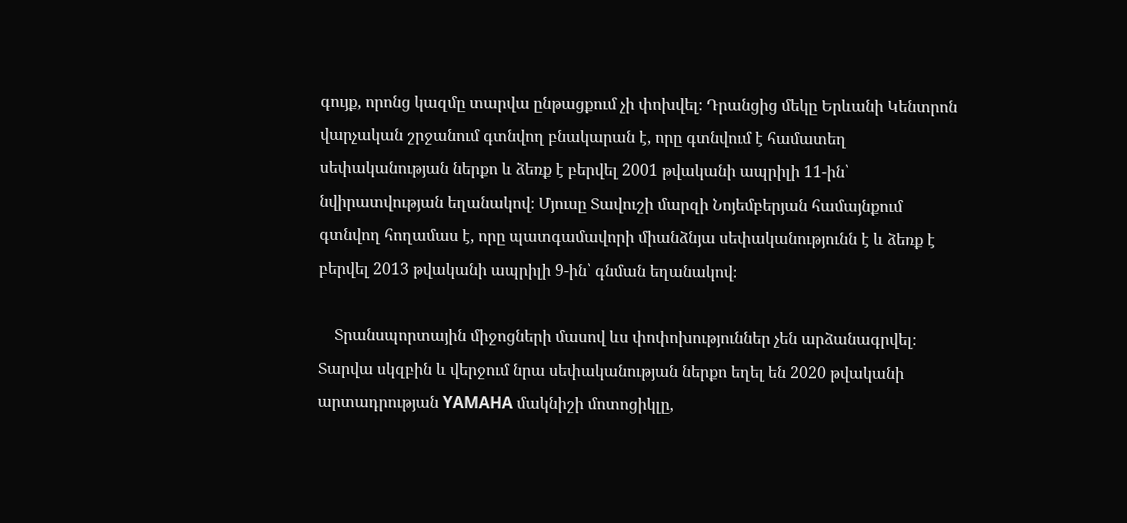գույք, որոնց կազմը տարվա ընթացքում չի փոխվել։ Դրանցից մեկը Երևանի Կենտրոն վարչական շրջանում գտնվող բնակարան է, որը գտնվում է համատեղ սեփականության ներքո և ձեռք է բերվել 2001 թվականի ապրիլի 11-ին՝ նվիրատվության եղանակով։ Մյուսը Տավուշի մարզի Նոյեմբերյան համայնքում գտնվող հողամաս է, որը պատգամավորի միանձնյա սեփականությունն է և ձեռք է բերվել 2013 թվականի ապրիլի 9-ին՝ գնման եղանակով։

    Տրանսպորտային միջոցների մասով ևս փոփոխություններ չեն արձանագրվել։ Տարվա սկզբին և վերջում նրա սեփականության ներքո եղել են 2020 թվականի արտադրության YAMAHA մակնիշի մոտոցիկլը,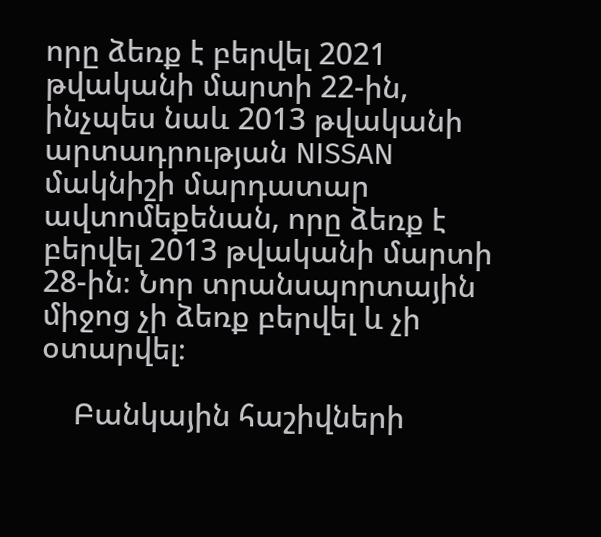որը ձեռք է բերվել 2021 թվականի մարտի 22-ին, ինչպես նաև 2013 թվականի արտադրության NISSAN մակնիշի մարդատար ավտոմեքենան, որը ձեռք է բերվել 2013 թվականի մարտի 28-ին։ Նոր տրանսպորտային միջոց չի ձեռք բերվել և չի օտարվել։

    Բանկային հաշիվների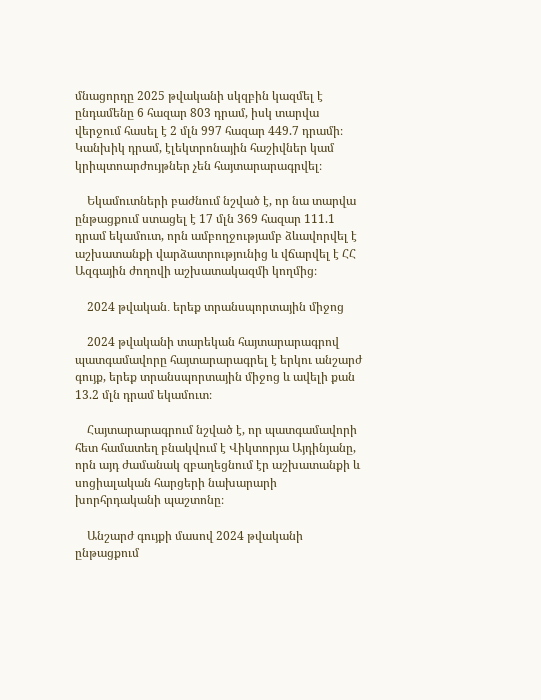մնացորդը 2025 թվականի սկզբին կազմել է ընդամենը 6 հազար 803 դրամ, իսկ տարվա վերջում հասել է 2 մլն 997 հազար 449.7 դրամի։ Կանխիկ դրամ, էլեկտրոնային հաշիվներ կամ կրիպտոարժույթներ չեն հայտարարագրվել։

    Եկամուտների բաժնում նշված է, որ նա տարվա ընթացքում ստացել է 17 մլն 369 հազար 111.1 դրամ եկամուտ, որն ամբողջությամբ ձևավորվել է աշխատանքի վարձատրությունից և վճարվել է ՀՀ Ազգային ժողովի աշխատակազմի կողմից։

    2024 թվական․ երեք տրանսպորտային միջոց

    2024 թվականի տարեկան հայտարարագրով պատգամավորը հայտարարագրել է երկու անշարժ գույք, երեք տրանսպորտային միջոց և ավելի քան 13.2 մլն դրամ եկամուտ։

    Հայտարարագրում նշված է, որ պատգամավորի հետ համատեղ բնակվում է Վիկտորյա Այդինյանը, որն այդ ժամանակ զբաղեցնում էր աշխատանքի և սոցիալական հարցերի նախարարի խորհրդականի պաշտոնը։

    Անշարժ գույքի մասով 2024 թվականի ընթացքում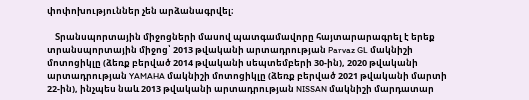փոփոխություններ չեն արձանագրվել։

    Տրանսպորտային միջոցների մասով պատգամավորը հայտարարագրել է երեք տրանսպորտային միջոց՝ 2013 թվականի արտադրության Parvaz GL մակնիշի մոտոցիկլը (ձեռք բերված 2014 թվականի սեպտեմբերի 30-ին), 2020 թվականի արտադրության YAMAHA մակնիշի մոտոցիկլը (ձեռք բերված 2021 թվականի մարտի 22-ին), ինչպես նաև 2013 թվականի արտադրության NISSAN մակնիշի մարդատար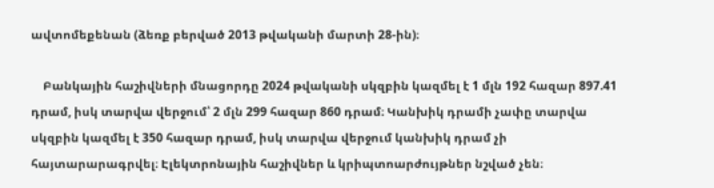ավտոմեքենան (ձեռք բերված 2013 թվականի մարտի 28-ին)։

    Բանկային հաշիվների մնացորդը 2024 թվականի սկզբին կազմել է 1 մլն 192 հազար 897.41 դրամ, իսկ տարվա վերջում՝ 2 մլն 299 հազար 860 դրամ։ Կանխիկ դրամի չափը տարվա սկզբին կազմել է 350 հազար դրամ, իսկ տարվա վերջում կանխիկ դրամ չի հայտարարագրվել։ Էլեկտրոնային հաշիվներ և կրիպտոարժույթներ նշված չեն։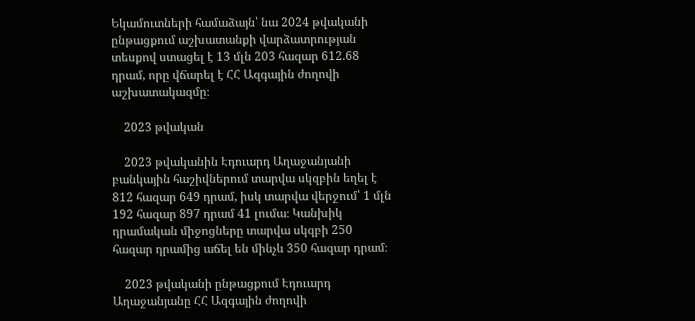Եկամուտների համաձայն՝ նա 2024 թվականի ընթացքում աշխատանքի վարձատրության տեսքով ստացել է 13 մլն 203 հազար 612.68 դրամ, որը վճարել է ՀՀ Ազգային ժողովի աշխատակազմը։

    2023 թվական

    2023 թվականին Էդուարդ Աղաջանյանի բանկային հաշիվներում տարվա սկզբին եղել է 812 հազար 649 դրամ, իսկ տարվա վերջում՝ 1 մլն 192 հազար 897 դրամ 41 լումա։ Կանխիկ դրամական միջոցները տարվա սկզբի 250 հազար դրամից աճել են մինչև 350 հազար դրամ։

    2023 թվականի ընթացքում Էդուարդ Աղաջանյանը ՀՀ Ազգային ժողովի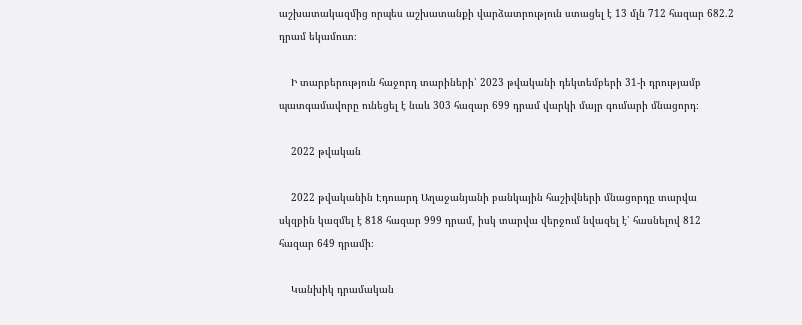աշխատակազմից որպես աշխատանքի վարձատրություն ստացել է 13 մլն 712 հազար 682.2 դրամ եկամուտ։

    Ի տարբերություն հաջորդ տարիների՝ 2023 թվականի դեկտեմբերի 31-ի դրությամբ պատգամավորը ունեցել է նաև 303 հազար 699 դրամ վարկի մայր գումարի մնացորդ։

    2022 թվական

    2022 թվականին Էդուարդ Աղաջանյանի բանկային հաշիվների մնացորդը տարվա սկզբին կազմել է 818 հազար 999 դրամ, իսկ տարվա վերջում նվազել է՝ հասնելով 812 հազար 649 դրամի։

    Կանխիկ դրամական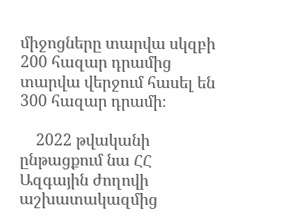միջոցները տարվա սկզբի 200 հազար դրամից տարվա վերջում հասել են 300 հազար դրամի։

    2022 թվականի ընթացքում նա ՀՀ Ազգային ժողովի աշխատակազմից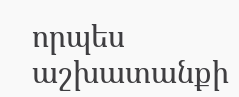որպես աշխատանքի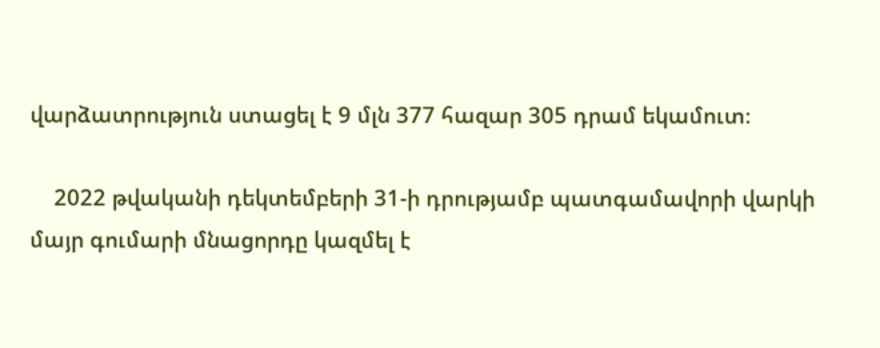վարձատրություն ստացել է 9 մլն 377 հազար 305 դրամ եկամուտ։

    2022 թվականի դեկտեմբերի 31-ի դրությամբ պատգամավորի վարկի մայր գումարի մնացորդը կազմել է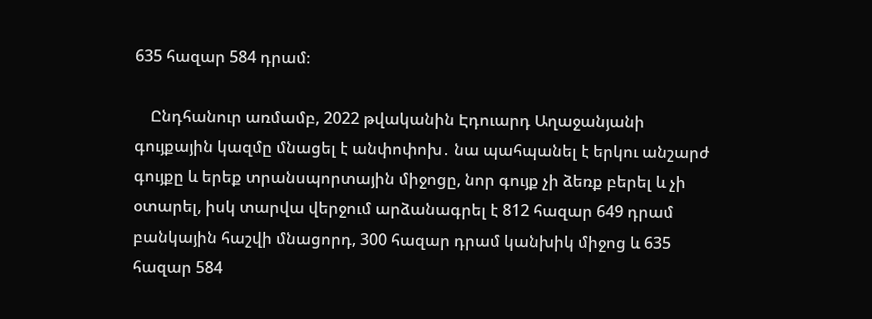635 հազար 584 դրամ։

    Ընդհանուր առմամբ, 2022 թվականին Էդուարդ Աղաջանյանի գույքային կազմը մնացել է անփոփոխ․ նա պահպանել է երկու անշարժ գույքը և երեք տրանսպորտային միջոցը, նոր գույք չի ձեռք բերել և չի օտարել, իսկ տարվա վերջում արձանագրել է 812 հազար 649 դրամ բանկային հաշվի մնացորդ, 300 հազար դրամ կանխիկ միջոց և 635 հազար 584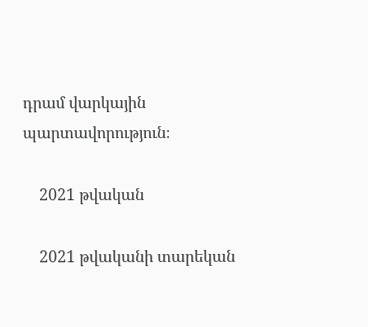դրամ վարկային պարտավորություն։

    2021 թվական

    2021 թվականի տարեկան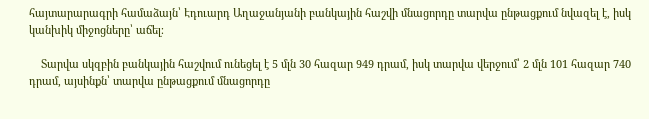հայտարարագրի համաձայն՝ Էդուարդ Աղաջանյանի բանկային հաշվի մնացորդը տարվա ընթացքում նվազել է, իսկ կանխիկ միջոցները՝ աճել։

    Տարվա սկզբին բանկային հաշվում ունեցել է 5 մլն 30 հազար 949 դրամ, իսկ տարվա վերջում՝ 2 մլն 101 հազար 740 դրամ, այսինքն՝ տարվա ընթացքում մնացորդը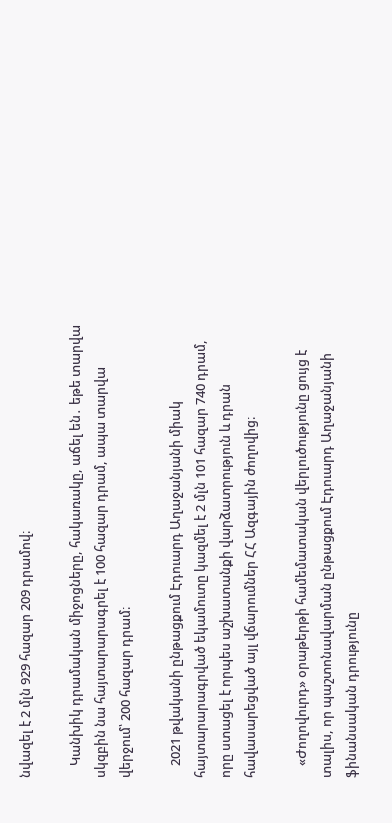նվազել է 2 մլն 929 հազար 209 դրամով։

    Կանխիկ դրամական միջոցները, հակառակը, աճել են․ եթե տարվա սկզբին նա հայտարարագրել է 100 հազար դրամ, ապա տարվա վերջում՝ 200 հազար դրամ։

    2021 թվականի ընթացքում Էդուարդ Աղաջանյանի միակ հայտարարագրված եկամուտը կազմել է 2 մլն 101 հազար 740 դրամ, որը ստացել է որպես աշխատանքի վարձատրություն և դրան հավասարեցված այլ վճարումներ ՀՀ Ազգային ժողովից։

    «Ժողովուրդ» օրաթերթի համեմատական վերլուծությունը ցույց է տալիս, որ պաշտոնավարման ընթացքում Էդուարդ Աղաջանյանի ֆինանսական դրությունը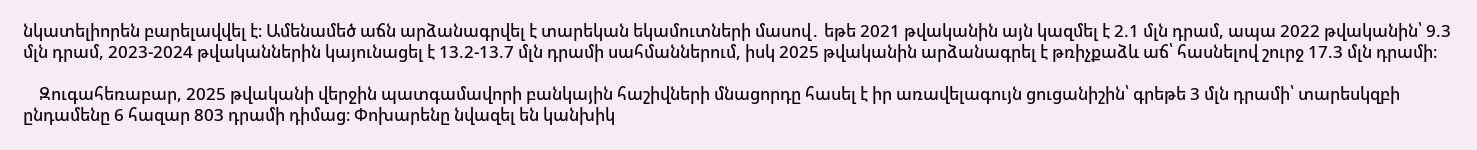նկատելիորեն բարելավվել է։ Ամենամեծ աճն արձանագրվել է տարեկան եկամուտների մասով․ եթե 2021 թվականին այն կազմել է 2.1 մլն դրամ, ապա 2022 թվականին՝ 9.3 մլն դրամ, 2023-2024 թվականներին կայունացել է 13.2-13.7 մլն դրամի սահմաններում, իսկ 2025 թվականին արձանագրել է թռիչքաձև աճ՝ հասնելով շուրջ 17.3 մլն դրամի։

    Զուգահեռաբար, 2025 թվականի վերջին պատգամավորի բանկային հաշիվների մնացորդը հասել է իր առավելագույն ցուցանիշին՝ գրեթե 3 մլն դրամի՝ տարեսկզբի ընդամենը 6 հազար 803 դրամի դիմաց։ Փոխարենը նվազել են կանխիկ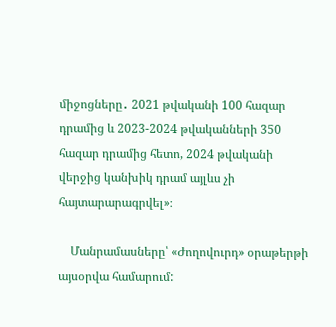միջոցները․ 2021 թվականի 100 հազար դրամից և 2023-2024 թվականների 350 հազար դրամից հետո, 2024 թվականի վերջից կանխիկ դրամ այլևս չի հայտարարագրվել»։

    Մանրամասները՝ «Ժողովուրդ» օրաթերթի այսօրվա համարում: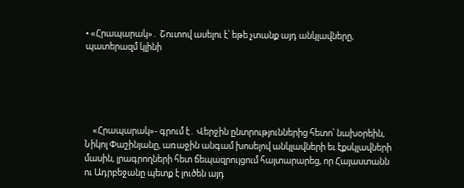• «Հրապարակ»․ Շուտով ասելու է՝ եթե չտանք այդ անկլավները, պատերազմ կլինի





    «Հրապարակ»- գրում է․ Վերջին ընտրություններից հետո՝ նախօրեին, Նիկոլ Փաշինյանը, առաջին անգամ խոսելով անկլավների եւ էքսկլավների մասին, լրագրողների հետ ճեպազրույցում հայտարարեց, որ Հայաստանն ու Ադրբեջանը պետք է լուծեն այդ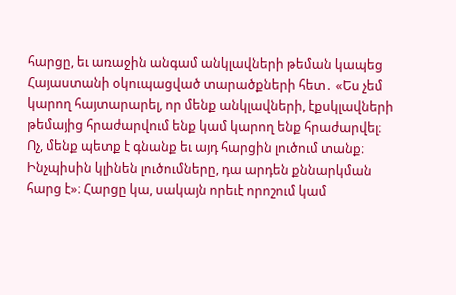հարցը, եւ առաջին անգամ անկլավների թեման կապեց Հայաստանի օկուպացված տարածքների հետ․ «Ես չեմ կարող հայտարարել, որ մենք անկլավների, էքսկլավների թեմայից հրաժարվում ենք կամ կարող ենք հրաժարվել։ Ոչ, մենք պետք է գնանք եւ այդ հարցին լուծում տանք։ Ինչպիսին կլինեն լուծումները, դա արդեն քննարկման հարց է»։ Հարցը կա, սակայն որեւէ որոշում կամ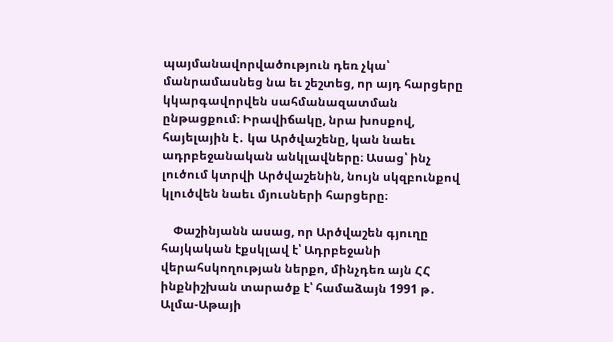պայմանավորվածություն դեռ չկա՝ մանրամասնեց նա եւ շեշտեց, որ այդ հարցերը կկարգավորվեն սահմանազատման ընթացքում։ Իրավիճակը, նրա խոսքով, հայելային է․ կա Արծվաշենը, կան նաեւ ադրբեջանական անկլավները։ Ասաց՝ ինչ լուծում կտրվի Արծվաշենին, նույն սկզբունքով կլուծվեն նաեւ մյուսների հարցերը։

    Փաշինյանն ասաց, որ Արծվաշեն գյուղը հայկական էքսկլավ է՝ Ադրբեջանի վերահսկողության ներքո, մինչդեռ այն ՀՀ ինքնիշխան տարածք է՝ համաձայն 1991 թ․ Ալմա-Աթայի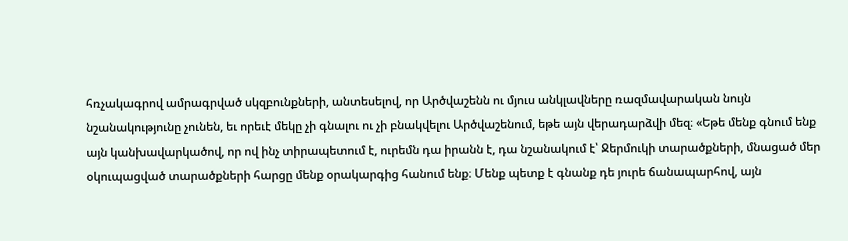հռչակագրով ամրագրված սկզբունքների, անտեսելով, որ Արծվաշենն ու մյուս անկլավները ռազմավարական նույն նշանակությունը չունեն, եւ որեւէ մեկը չի գնալու ու չի բնակվելու Արծվաշենում, եթե այն վերադարձվի մեզ։ «Եթե մենք գնում ենք այն կանխավարկածով, որ ով ինչ տիրապետում է, ուրեմն դա իրանն է, դա նշանակում է՝ Ջերմուկի տարածքների, մնացած մեր օկուպացված տարածքների հարցը մենք օրակարգից հանում ենք։ Մենք պետք է գնանք դե յուրե ճանապարհով, այն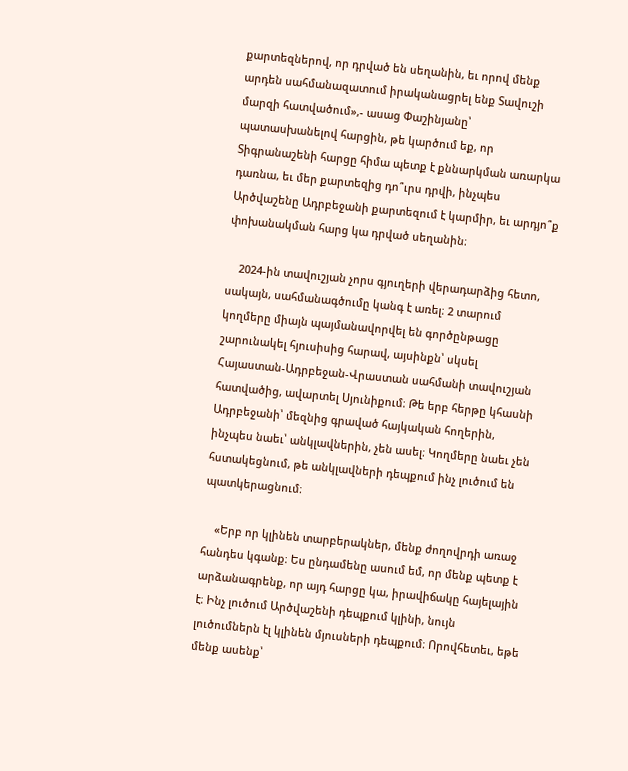քարտեզներով, որ դրված են սեղանին, եւ որով մենք արդեն սահմանազատում իրականացրել ենք Տավուշի մարզի հատվածում»,- ասաց Փաշինյանը՝ պատասխանելով հարցին, թե կարծում եք, որ Տիգրանաշենի հարցը հիմա պետք է քննարկման առարկա դառնա, եւ մեր քարտեզից դո՞ւրս դրվի, ինչպես Արծվաշենը Ադրբեջանի քարտեզում է կարմիր, եւ արդյո՞ք փոխանակման հարց կա դրված սեղանին։

    2024-ին տավուշյան չորս գյուղերի վերադարձից հետո, սակայն, սահմանագծումը կանգ է առել։ 2 տարում կողմերը միայն պայմանավորվել են գործընթացը շարունակել հյուսիսից հարավ, այսինքն՝ սկսել Հայաստան-Ադրբեջան-Վրաստան սահմանի տավուշյան հատվածից, ավարտել Սյունիքում։ Թե երբ հերթը կհասնի Ադրբեջանի՝ մեզնից գրաված հայկական հողերին, ինչպես նաեւ՝ անկլավներին, չեն ասել։ Կողմերը նաեւ չեն հստակեցնում, թե անկլավների դեպքում ինչ լուծում են պատկերացնում։

    «Երբ որ կլինեն տարբերակներ, մենք ժողովրդի առաջ հանդես կգանք։ Ես ընդամենը ասում եմ, որ մենք պետք է արձանագրենք, որ այդ հարցը կա, իրավիճակը հայելային է։ Ինչ լուծում Արծվաշենի դեպքում կլինի, նույն լուծումներն էլ կլինեն մյուսների դեպքում։ Որովհետեւ, եթե մենք ասենք՝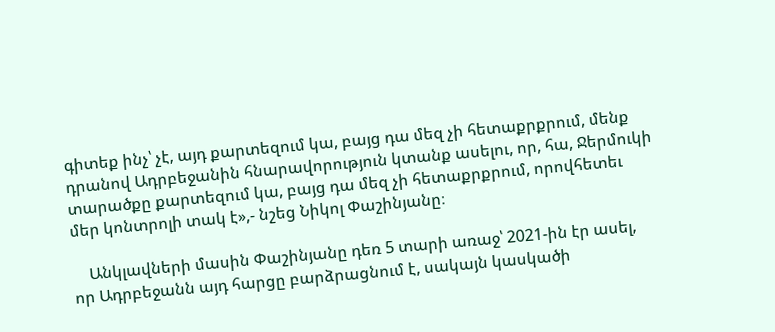գիտեք ինչ՝ չէ, այդ քարտեզում կա, բայց դա մեզ չի հետաքրքրում, մենք դրանով Ադրբեջանին հնարավորություն կտանք ասելու, որ, հա, Ջերմուկի տարածքը քարտեզում կա, բայց դա մեզ չի հետաքրքրում, որովհետեւ մեր կոնտրոլի տակ է»,- նշեց Նիկոլ Փաշինյանը։

    Անկլավների մասին Փաշինյանը դեռ 5 տարի առաջ՝ 2021-ին էր ասել, որ Ադրբեջանն այդ հարցը բարձրացնում է, սակայն կասկածի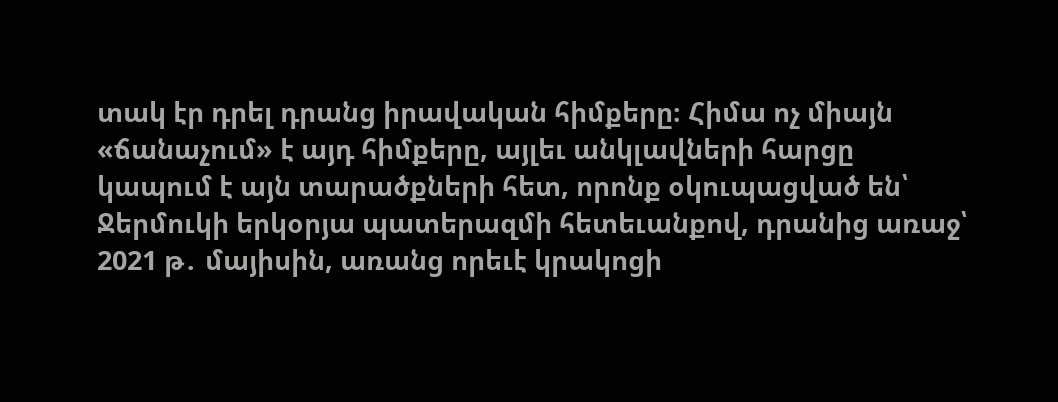տակ էր դրել դրանց իրավական հիմքերը։ Հիմա ոչ միայն «ճանաչում» է այդ հիմքերը, այլեւ անկլավների հարցը կապում է այն տարածքների հետ, որոնք օկուպացված են՝ Ջերմուկի երկօրյա պատերազմի հետեւանքով, դրանից առաջ՝ 2021 թ․ մայիսին, առանց որեւէ կրակոցի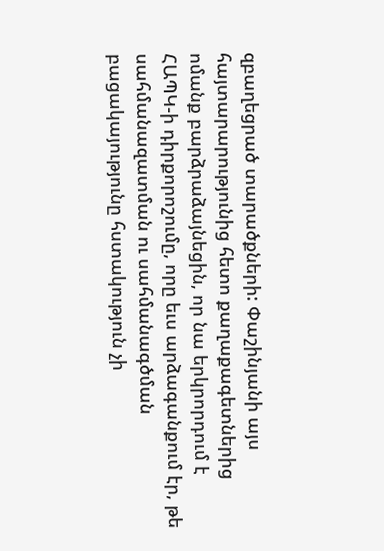զբաղեցրած տարածքների: Փաշինյանի այս հայտարարությունից հետո քաղաքագետներից ոմանք բարձրաձայնեցին, որ նա երկրորդում է ՀԱՊԿ-ի դիրքորոշումը, որը եւս արձագանքում էր, թե սահմանազատման ու սահմանագծման բացակայությունը հստակություն չի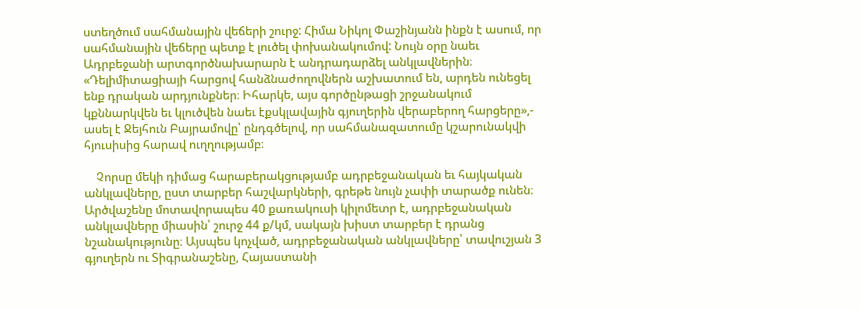ստեղծում սահմանային վեճերի շուրջ: Հիմա Նիկոլ Փաշինյանն ինքն է ասում, որ սահմանային վեճերը պետք է լուծել փոխանակումով: Նույն օրը նաեւ Ադրբեջանի արտգործնախարարն է անդրադարձել անկլավներին։ «Դելիմիտացիայի հարցով հանձնաժողովներն աշխատում են, արդեն ունեցել ենք դրական արդյունքներ։ Իհարկե, այս գործընթացի շրջանակում կքննարկվեն եւ կլուծվեն նաեւ էքսկլավային գյուղերին վերաբերող հարցերը»,- ասել է Ջեյհուն Բայրամովը՝ ընդգծելով, որ սահմանազատումը կշարունակվի հյուսիսից հարավ ուղղությամբ։

    Չորսը մեկի դիմաց հարաբերակցությամբ ադրբեջանական եւ հայկական անկլավները, ըստ տարբեր հաշվարկների, գրեթե նույն չափի տարածք ունեն։ Արծվաշենը մոտավորապես 40 քառակուսի կիլոմետր է, ադրբեջանական անկլավները միասին՝ շուրջ 44 ք/կմ, սակայն խիստ տարբեր է դրանց նշանակությունը։ Այսպես կոչված, ադրբեջանական անկլավները՝ տավուշյան 3 գյուղերն ու Տիգրանաշենը, Հայաստանի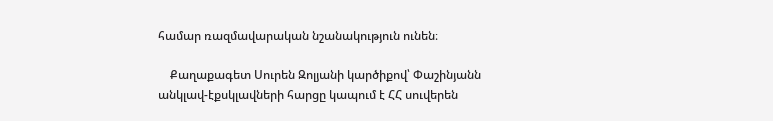համար ռազմավարական նշանակություն ունեն։

    Քաղաքագետ Սուրեն Զոլյանի կարծիքով՝ Փաշինյանն անկլավ-էքսկլավների հարցը կապում է ՀՀ սուվերեն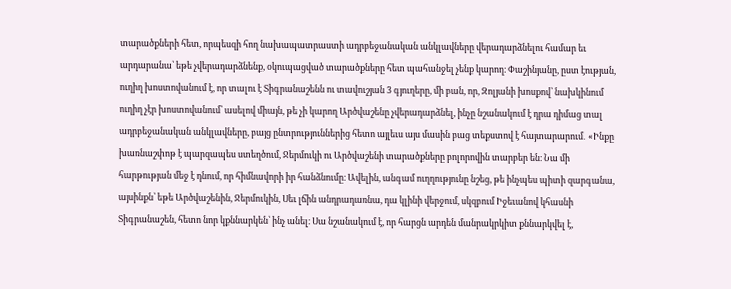տարածքների հետ, որպեսզի հող նախապատրաստի ադրբեջանական անկլավները վերադարձնելու համար եւ արդարանա՝ եթե չվերադարձնենք, օկուպացված տարածքները հետ պահանջել չենք կարող։ Փաշինյանը, ըստ էության, ուղիղ խոստովանում է, որ տալու է Տիգրանաշենն ու տավուշյան 3 գյուղերը, մի բան, որ, Զոլյանի խոսքով՝ նախկինում ուղիղ չէր խոստովանում՝ ասելով միայն, թե չի կարող Արծվաշենը չվերադարձնել, ինչը նշանակում է դրա դիմաց տալ ադրբեջանական անկլավները, բայց ընտրություններից հետո այլեւս այս մասին բաց տեքստով է հայտարարում․ «Ինքը խառնաշփոթ է պարզապես ստեղծում, Ջերմուկի ու Արծվաշենի տարածքները բոլորովին տարբեր են։ Նա մի հարթության մեջ է դնում, որ հիմնավորի իր հանձնումը։ Ավելին, անգամ ուղղությունը նշեց, թե ինչպես պիտի զարգանա, այսինքն՝ եթե Արծվաշենին, Ջերմուկին, Սեւ լճին անդրադառնա, դա կլինի վերջում, սկզբում Իջեւանով կհասնի Տիգրանաշեն, հետո նոր կքննարկեն՝ ինչ անել։ Սա նշանակում է, որ հարցն արդեն մանրակրկիտ քննարկվել է,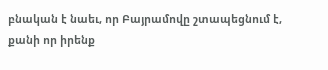բնական է նաեւ, որ Բայրամովը շտապեցնում է, քանի որ իրենք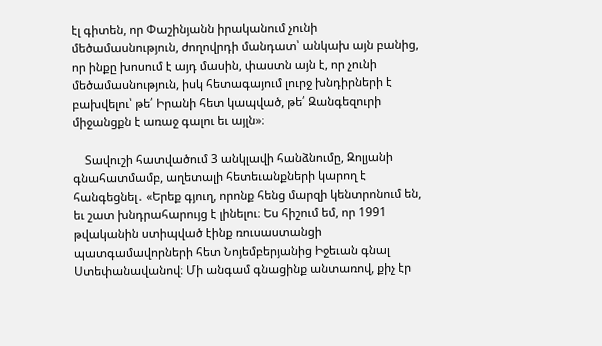էլ գիտեն, որ Փաշինյանն իրականում չունի մեծամասնություն, ժողովրդի մանդատ՝ անկախ այն բանից, որ ինքը խոսում է այդ մասին, փաստն այն է, որ չունի մեծամասնություն, իսկ հետագայում լուրջ խնդիրների է բախվելու՝ թե՛ Իրանի հետ կապված, թե՛ Զանգեզուրի միջանցքն է առաջ գալու եւ այլն»։

    Տավուշի հատվածում 3 անկլավի հանձնումը, Զոլյանի գնահատմամբ, աղետալի հետեւանքների կարող է հանգեցնել․ «Երեք գյուղ, որոնք հենց մարզի կենտրոնում են, եւ շատ խնդրահարույց է լինելու։ Ես հիշում եմ, որ 1991 թվականին ստիպված էինք ռուսաստանցի պատգամավորների հետ Նոյեմբերյանից Իջեւան գնալ Ստեփանավանով։ Մի անգամ գնացինք անտառով, քիչ էր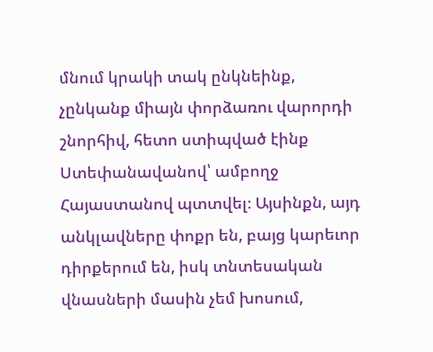մնում կրակի տակ ընկնեինք, չընկանք միայն փորձառու վարորդի շնորհիվ, հետո ստիպված էինք Ստեփանավանով՝ ամբողջ Հայաստանով պտտվել։ Այսինքն, այդ անկլավները փոքր են, բայց կարեւոր դիրքերում են, իսկ տնտեսական վնասների մասին չեմ խոսում,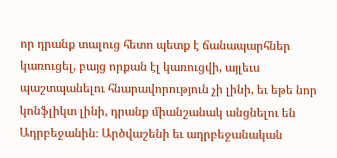որ դրանք տալուց հետո պետք է ճանապարհներ կառուցել, բայց որքան էլ կառուցվի, այլեւս պաշտպանելու հնարավորություն չի լինի, եւ եթե նոր կոնֆլիկտ լինի, դրանք միանշանակ անցնելու են Ադրբեջանին։ Արծվաշենի եւ ադրբեջանական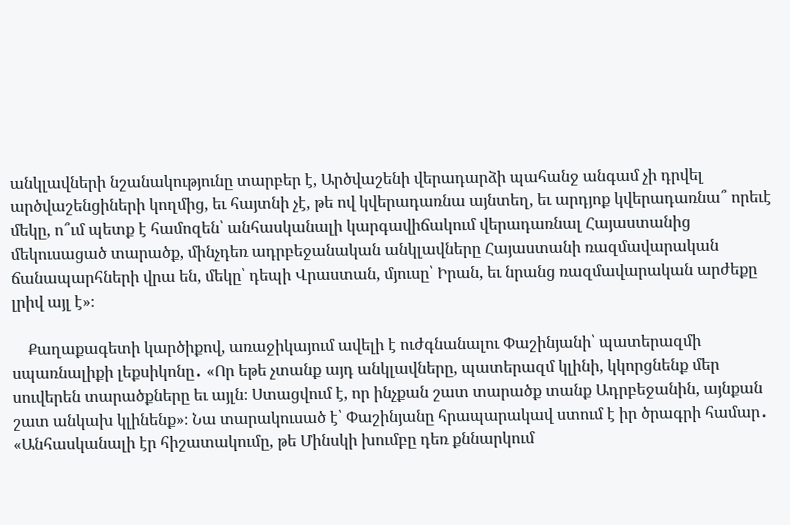անկլավների նշանակությունը տարբեր է, Արծվաշենի վերադարձի պահանջ անգամ չի դրվել արծվաշենցիների կողմից, եւ հայտնի չէ, թե ով կվերադառնա այնտեղ, եւ արդյոք կվերադառնա՞ որեւէ մեկը, ո՞ւմ պետք է համոզեն՝ անհասկանալի կարգավիճակում վերադառնալ Հայաստանից մեկուսացած տարածք, մինչդեռ ադրբեջանական անկլավները Հայաստանի ռազմավարական ճանապարհների վրա են, մեկը՝ դեպի Վրաստան, մյուսը՝ Իրան, եւ նրանց ռազմավարական արժեքը լրիվ այլ է»։

    Քաղաքագետի կարծիքով, առաջիկայում ավելի է ուժգնանալու Փաշինյանի՝ պատերազմի սպառնալիքի լեքսիկոնը․ «Որ եթե չտանք այդ անկլավները, պատերազմ կլինի, կկորցնենք մեր սուվերեն տարածքները եւ այլն։ Ստացվում է, որ ինչքան շատ տարածք տանք Ադրբեջանին, այնքան շատ անկախ կլինենք»։ Նա տարակուսած է՝ Փաշինյանը հրապարակավ ստում է իր ծրագրի համար․ «Անհասկանալի էր հիշատակումը, թե Մինսկի խումբը դեռ քննարկում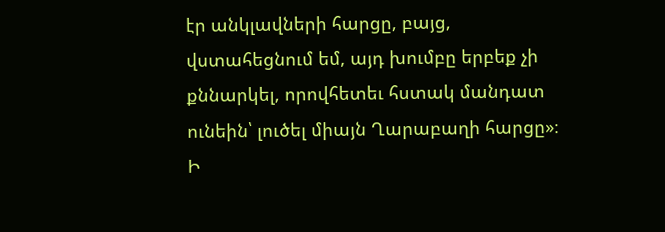էր անկլավների հարցը, բայց, վստահեցնում եմ, այդ խումբը երբեք չի քննարկել, որովհետեւ հստակ մանդատ ունեին՝ լուծել միայն Ղարաբաղի հարցը»։ Ի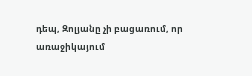դեպ, Զոլյանը չի բացառում, որ առաջիկայում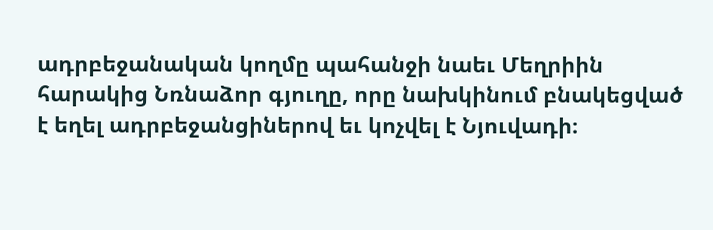ադրբեջանական կողմը պահանջի նաեւ Մեղրիին հարակից Նռնաձոր գյուղը, որը նախկինում բնակեցված է եղել ադրբեջանցիներով եւ կոչվել է Նյուվադի։